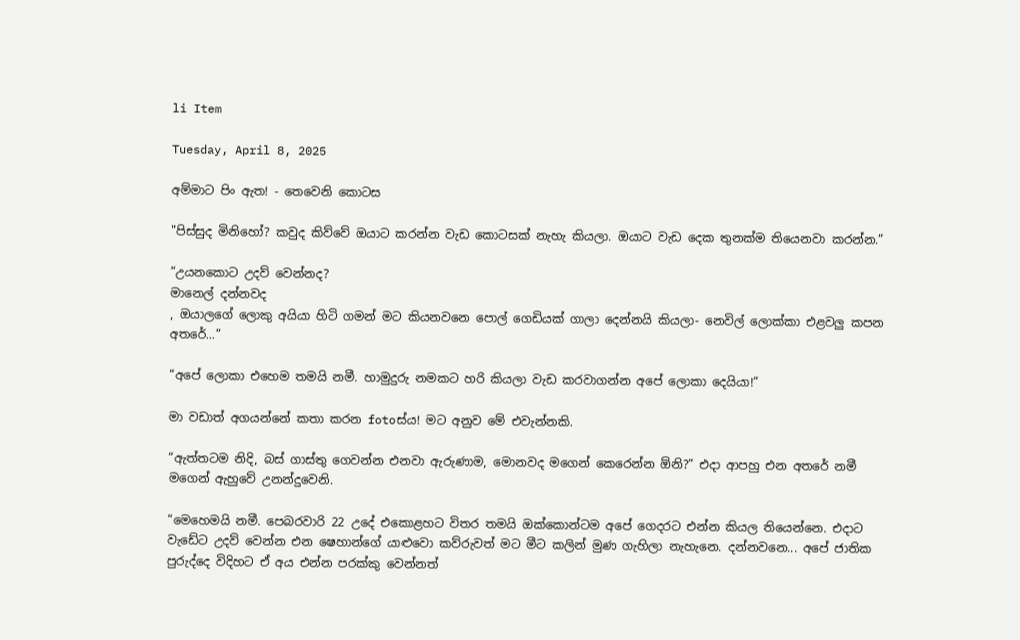li Item

Tuesday, April 8, 2025

අම්මාට පිං ඇත! - තෙවෙනි කොටස

"පිස්සුද මිනිහෝ? කවුද කිව්වේ ඔයාට කරන්න වැඩ කොටසක් නැහැ කියලා. ඔයාට වැඩ දෙක තුනක්ම තියෙනවා කරන්න.”

“උයනකොට උදව් වෙන්නද?
මානෙල් දන්නවද
, ඔයාලගේ ලොකු අයියා හිටි ගමන් මට කියනවනෙ පොල් ගෙඩියක් ගාලා දෙන්නයි කියලා- නෙවිල් ලොක්කා එළවලු කපන අතරේ...”

“අපේ ලොකා එහෙම තමයි නමී. හාමුදුරු නමකට හරි කියලා වැඩ කරවාගන්න අපේ ලොකා දෙයියා!”

මා වඩාත් අගයන්නේ කතා කරන fotoස්ය! මට අනුව මේ එවැන්නකි.

“ඇත්තටම නිදි, බස් ගාස්තු ගෙවන්න එනවා ඇරුණාම, මොනවද මගෙන් කෙරෙන්න ඕනි?” එදා ආපහු එන අතරේ නමී මගෙන් ඇහුවේ උනන්දුවෙනි.

“මෙහෙමයි නමී. පෙබරවාරි 22 උදේ එකොළහට විතර තමයි ඔක්කොන්ටම අපේ ගෙදරට එන්න කියල තියෙන්නෙ. එදාට වැඩේට උදව් වෙන්න එන ෂෙහාන්ගේ යාළුවො කව්රුවත් මට මීට කලින් මුණ ගැහිලා නැහැනෙ. දන්නවනෙ... අපේ ජාතික පුරුද්දෙ විදිහට ඒ අය එන්න පරක්කු වෙන්නත්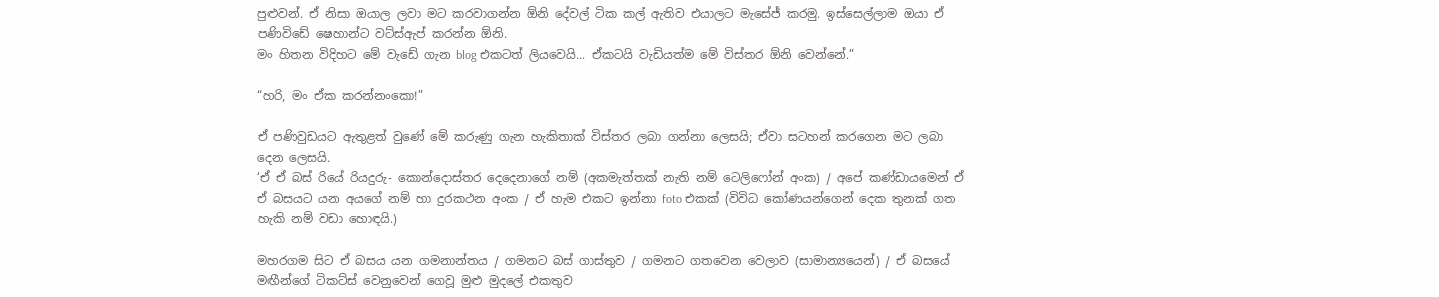පුළුවන්. ඒ නිසා ඔයාල ලවා මට කරවාගන්න ඕනි දේවල් ටික කල් ඇතිව එයාලට මැසේජ් කරමු. ඉස්සෙල්ලාම ඔයා ඒ පණිවිඩේ ෂෙහාන්ට වට්ස්ඇප් කරන්න ඕනි.
මං හිතන විදිහට මේ වැඩේ ගැන blog එකටත් ලියවෙයි... ඒකටයි වැඩියත්ම මේ විස්තර ඕනි වෙන්නේ.”

“හරි, මං ඒක කරන්නංකො!”

ඒ පණිවුඩයට ඇතුළත් වුණේ මේ කරුණු ගැන හැකිතාක් විස්තර ලබා ගන්නා ලෙසයි; ඒවා සටහන් කරගෙන මට ලබා දෙන ලෙසයි.
‘ඒ ඒ බස් රියේ රියදුරු- කොන්දොස්තර දෙදෙනාගේ නම් (අකමැත්තක් නැති නම් ටෙලිෆෝන් අංක) / අපේ කණ්ඩායමෙන් ඒ  ඒ බසයට යන අයගේ නම් හා දුරකථන අංක / ඒ හැම එකට ඉන්නා foto එකක් (විවිධ කෝණයන්ගෙන් දෙක තුනක් ගත හැකි නම් වඩා හොඳයි.)

මහරගම සිට ඒ බසය යන ගමනාන්තය / ගමනට බස් ගාස්තුව / ගමනට ගතවෙන වෙලාව (සාමාන්‍යයෙන්) / ඒ බසයේ මඟීන්ගේ ටිකට්ස් වෙනුවෙන් ගෙවූ මුළු මුදලේ එකතුව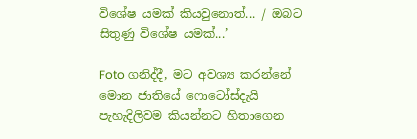විශේෂ යමක් කියවුනොත්... / ඔබට සිතුණු විශේෂ යමක්...’

Foto ගනිද්දී, මට අවශ්‍ය කරන්නේ මොන ජාතියේ ෆොටෝස්දැයි පැහැදිලිවම කියන්නට හිතාගෙන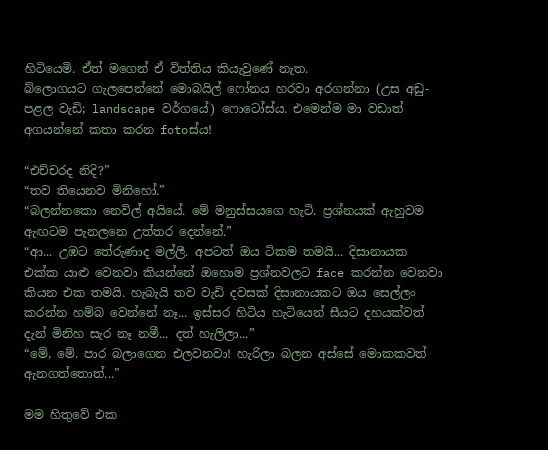හිටියෙමි. ඒත් මගෙන් ඒ විත්තිය කියැවුණේ නැත.
බ්ලොගයට ගැලපෙන්නේ මොබයිල් ෆෝනය හරවා අරගන්නා (උස අඩු- පළල වැඩි; landscape වර්ගයේ) ෆොටෝස්ය. එමෙන්ම මා වඩාත් අගයන්නේ කතා කරන fotoස්ය!

“එච්චරද නිදි?”
“තව තියෙනව මිනිහෝ.”
“බලන්නකො නෙවිල් අයියේ. මේ මනුස්සයගෙ හැටි. ප්‍රශ්නයක් ඇහුවම ඇඟටම පැනලනෙ උත්තර දෙන්නේ.”
“ආ... උඹට තේරුණාද මල්ලී. අපටත් ඔය ටිකම තමයි... දිසානායක එක්ක යාළු වෙනවා කියන්නේ ඔහොම ප්‍රශ්නවලට face කරන්න වෙනවා කියන එක තමයි. හැබැයි තව වැඩි දවසක් දිසානායකට ඔය සෙල්ලං කරන්න හම්බ වෙන්නේ නෑ... ඉස්සර හිටිය හැටියෙන් සීයට දහයක්වත් දැන් මිනිහ සැර නෑ නමී... දත් හැලිලා...”
“මේ, මේ. පාර බලාගෙන එලවනවා! හැරිලා බලන අස්සේ මොකකවත් ඇනගත්තොත්...”

මම හිතුවේ එක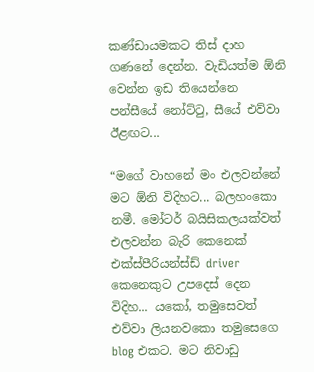කණ්ඩායමකට තිස් දාහ ගණනේ දෙන්න. වැඩියත්ම ඕනි වෙන්න ඉඩ තියෙන්නෙ පන්සීයේ නෝට්ටු, සීයේ එව්වා ඊළඟට...

“මගේ වාහනේ මං එලවන්නේ මට ඕනි විදිහට... බලහංකො නමී. මෝටර් බයිසිකලයක්වත් එලවන්න බැරි කෙනෙක් එක්ස්පීරියන්ස්ඩ් driver කෙනෙකුට උපදෙස් දෙන විදිහ... යකෝ, තමුසෙවත් එව්වා ලියනවකො තමුසෙගෙ blog එකට. මට නිවාඩු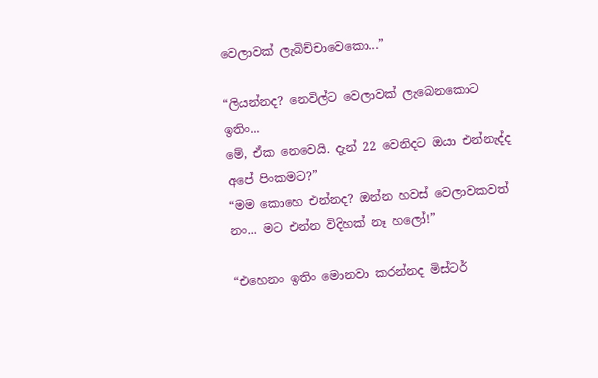වෙලාවක් ලැබිච්චාවෙකො...”

“ලියන්නද? නෙවිල්ට වෙලාවක් ලැබෙනකොට ඉතිං...
මේ, ඒක නෙවෙයි. දැන් 22 වෙනිදට ඔයා එන්නැද්ද අපේ පිංකමට?”
“මම කොහෙ එන්නද? ඔන්න හවස් වෙලාවකවත් නං... මට එන්න විදිහක් නෑ හලෝ!”

“එහෙනං ඉතිං මොනවා කරන්නද මිස්ටර්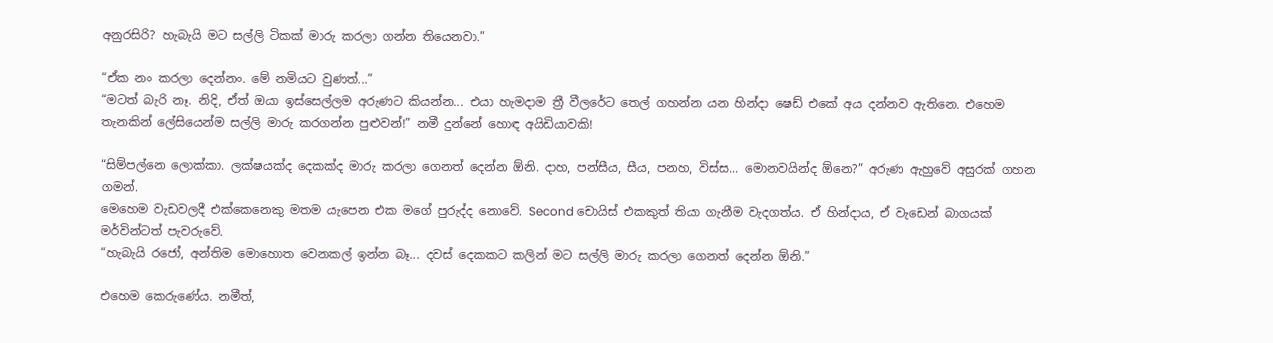අනුරසිරි? හැබැයි මට සල්ලි ටිකක් මාරු කරලා ගන්න තියෙනවා.”

“ඒක නං කරලා දෙන්නං. මේ නමියට වුණත්...”
“මටත් බැරි නෑ. නිදි, ඒත් ඔයා ඉස්සෙල්ලම අරුණට කියන්න... එයා හැමදාම ත්‍රී වීලරේට තෙල් ගහන්න යන හින්දා ෂෙඩ් එකේ අය දන්නව ඇතිනෙ. එහෙම තැනකින් ලේසියෙන්ම සල්ලි මාරු කරගන්න පුළුවන්!” නමී දුන්නේ හොඳ අයිඩියාවකි!

“සිම්පල්නෙ ලොක්කා. ලක්ෂයක්ද දෙකක්ද මාරු කරලා ගෙනත් දෙන්න ඕනි. දාහ, පන්සීය, සීය, පනහ, විස්ස... මොනවයින්ද ඕනෙ?” අරුණ ඇහුවේ අසුරක් ගහන ගමන්.
මෙහෙම වැඩවලදී එක්කෙනෙකු මතම යැපෙන එක මගේ පුරුද්ද නොවේ. Second චොයිස් එකකුත් තියා ගැනීම වැදගත්ය. ඒ හින්දාය, ඒ වැඩෙන් බාගයක් මර්වින්ටත් පැවරුවේ.
“හැබැයි රජෝ, අන්තිම මොහොත වෙනකල් ඉන්න බෑ... දවස් දෙකකට කලින් මට සල්ලි මාරු කරලා ගෙනත් දෙන්න ඕනි.”

එහෙම කෙරුණේය. නමීත්,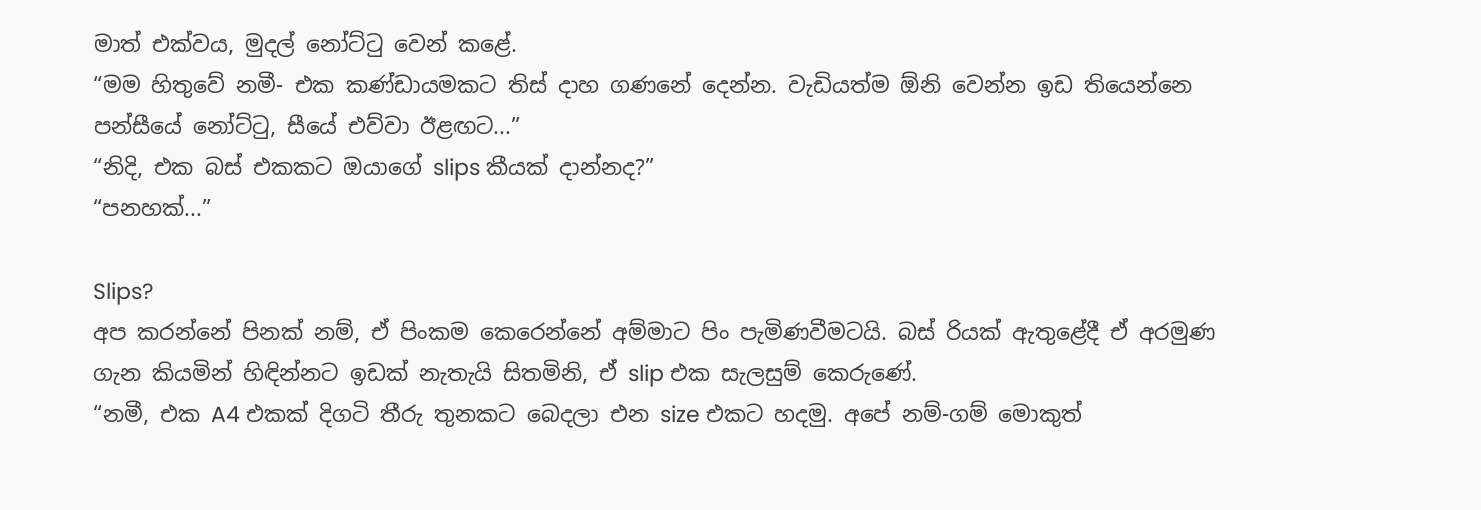මාත් එක්වය, මුදල් නෝට්ටු වෙන් කළේ.
“මම හිතුවේ නමී- එක කණ්ඩායමකට තිස් දාහ ගණනේ දෙන්න. වැඩියත්ම ඕනි වෙන්න ඉඩ තියෙන්නෙ පන්සීයේ නෝට්ටු, සීයේ එව්වා ඊළඟට...”
“නිදි, එක බස් එකකට ඔයාගේ slips කීයක් දාන්නද?”
“පනහක්...”

Slips?
අප කරන්නේ පිනක් නම්, ඒ පිංකම කෙරෙන්නේ අම්මාට පිං පැමිණවීමටයි. බස් රියක් ඇතුළේදී ඒ අරමුණ ගැන කියමින් හිඳින්නට ඉඩක් නැතැයි සිතමිනි, ඒ slip එක සැලසුම් කෙරුණේ.
“නමී, එක A4 එකක් දිගටි තීරු තුනකට බෙදලා එන size එකට හදමු. අපේ නම්-ගම් මොකුත්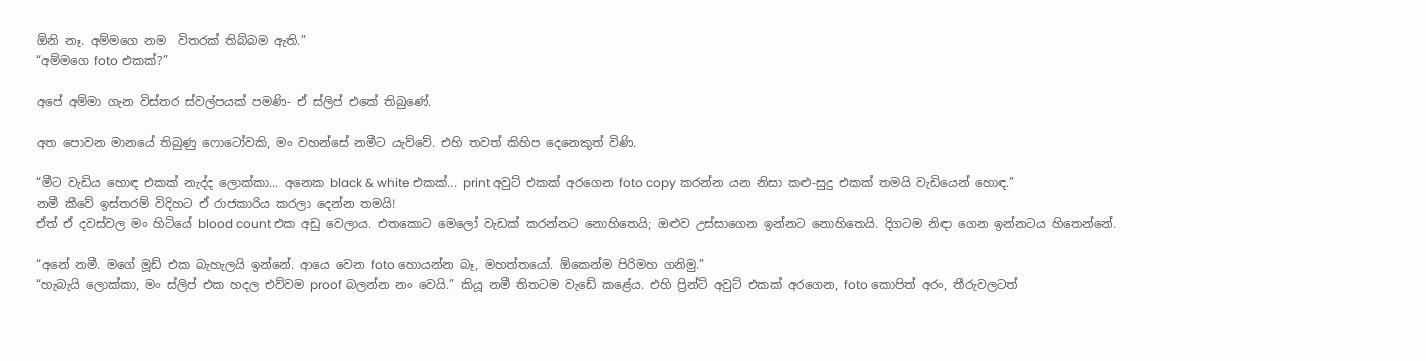ඕනි නෑ. අම්මගෙ නම  විතරක් තිබ්බම ඇති.”
“අම්මගෙ foto එකක්?”

අපේ අම්මා ගැන විස්තර ස්වල්පයක් පමණි- ඒ ස්ලිප් එකේ තිබුණේ.

අත පොවන මානයේ තිබුණු ෆොටෝවකි, මං වහන්සේ නමීට යැව්වේ. එහි තවත් කිහිප දෙනෙකුත් විණි.

“මීට වැඩිය හොඳ එකක් නැද්ද ලොක්කා... අනෙක black & white එකක්... print අවුට් එකක් අරගෙන foto copy කරන්න යන නිසා කළු-සුදු එකක් තමයි වැඩියෙන් හොඳ.”
නමී කීවේ ඉස්තරම් විදිහට ඒ රාජකාරිය කරලා දෙන්න තමයි!
ඒත් ඒ දවස්වල මං හිටියේ blood count එක අඩු වෙලාය. එතකොට මෙලෝ වැඩක් කරන්නට නොහිතෙයි; ඔළුව උස්සාගෙන ඉන්නට නොහිතෙයි. දිගටම නිඳා ගෙන ඉන්නටය හිතෙන්නේ.

“අනේ නමී. මගේ මූඩ් එක බැහැලයි ඉන්නේ. ආයෙ වෙන foto හොයන්න බෑ, මහත්තයෝ. ඕකෙන්ම පිරිමහ ගනිමු.”
“හැබැයි ලොක්කා, මං ස්ලිප් එක හදල එව්වම proof බලන්න නං වෙයි.” කියූ නමී තිතටම වැඩේ කළේය. එහි ප්‍රින්ට් අවුට් එකක් අරගෙන, foto කොපිත් අරං, තීරුවලටත්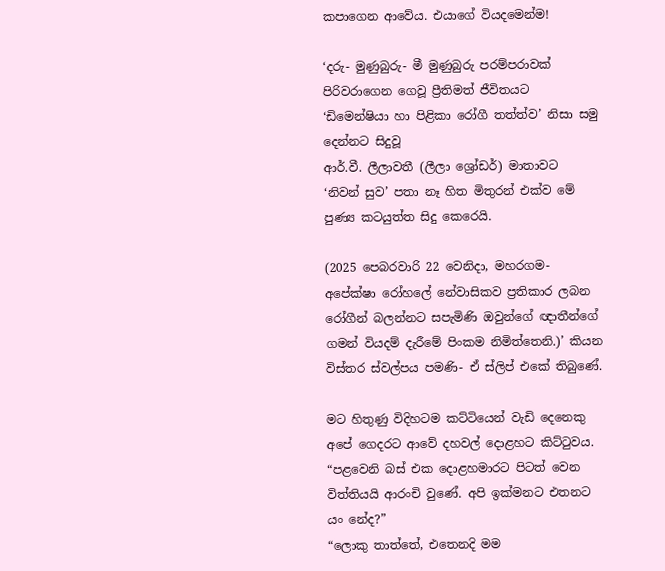කපාගෙන ආවේය. එයාගේ වියදමෙන්ම!

‘දරු- මුණුබුරු- මී මුණුබුරු පරම්පරාවක් පිරිවරාගෙන ගෙවූ ප්‍රීතිමත් ජීවිතයට
‘ඩිමෙන්ෂියා හා පිළිකා රෝගී තත්ත්ව’ නිසා සමු දෙන්නට සිදුවූ
ආර්.වී. ලීලාවතී (ලීලා ශ්‍රෝඩර්) මාතාවට
‘නිවන් සුව’ පතා නෑ හිත මිතුරන් එක්ව මේ පුණ්‍ය කටයුත්ත සිදු කෙරෙයි.

(2025 පෙබරවාරි 22 වෙනිදා, මහරගම- අපේක්ෂා රෝහලේ නේවාසිකව ප්‍රතිකාර ලබන රෝගීන් බලන්නට සපැමිණි ඔවුන්ගේ ඥාතීන්ගේ ගමන් වියදම් දැරීමේ පිංකම නිමිත්තෙනි.)’ කියන විස්තර ස්වල්පය පමණි- ඒ ස්ලිප් එකේ තිබුණේ.

මට හිතුණු විදිහටම කට්ටියෙන් වැඩි දෙනෙකු අපේ ගෙදරට ආවේ දහවල් දොළහට කිට්ටුවය. “පළවෙනි බස් එක දොළහමාරට පිටත් වෙන විත්තියයි ආරංචි වුණේ. අපි ඉක්මනට එතනට යං නේද?”
“ලොකු තාත්තේ, එතෙනදි මම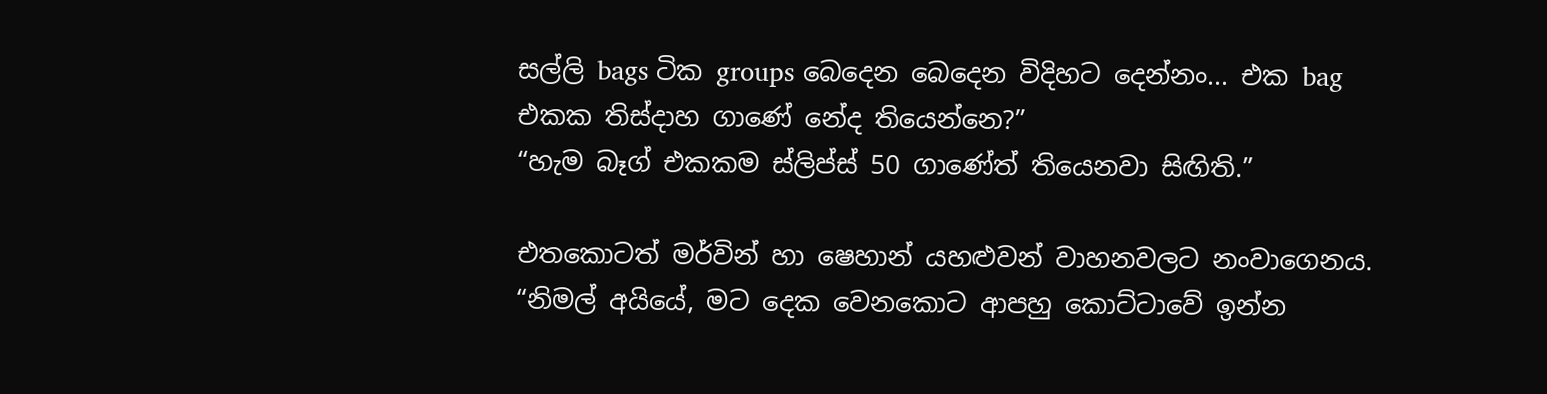සල්ලි bags ටික groups බෙදෙන බෙදෙන විදිහට දෙන්නං... එක bag එකක තිස්දාහ ගාණේ නේද තියෙන්නෙ?”
“හැම බෑග් එකකම ස්ලිප්ස් 50 ගාණේත් තියෙනවා සිඟිති.”

එතකොටත් මර්වින් හා ෂෙහාන් යහළුවන් වාහනවලට නංවාගෙනය.
“නිමල් අයියේ, මට දෙක වෙනකොට ආපහු කොට්ටාවේ ඉන්න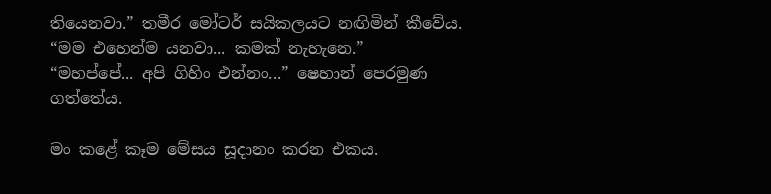තියෙනවා.” තමීර මෝටර් සයිකලයට නඟිමින් කීවේය. “මම එහෙන්ම යනවා... කමක් නැහැනෙ.”
“මහප්පේ... අපි ගිහිං එන්නං...” ෂෙහාන් පෙරමුණ ගත්තේය.

මං කළේ කෑම මේසය සූදානං කරන එකය.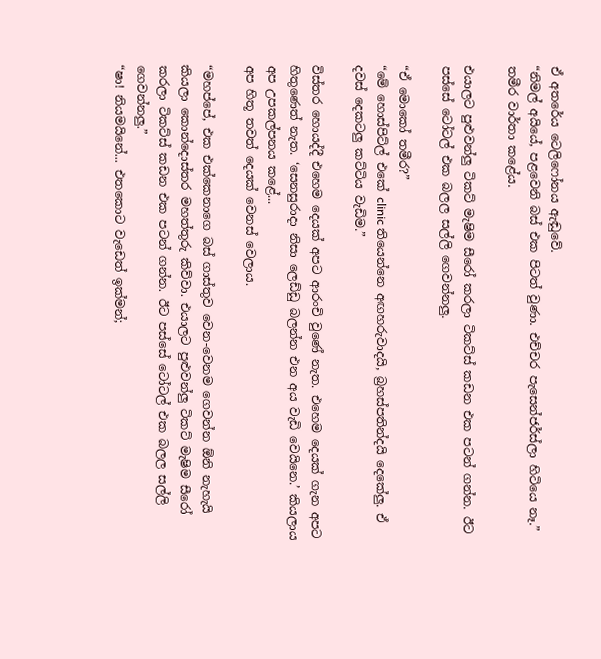ඒ අතරේය ටෙලිෆෝනය ඇඬුවේ.
“නිමල් අයියේ, පළවෙනි බස් එක පිටත් වුණා. එච්චර පැසෙන්ජර්ස්ලා හිටියෙ නෑ.” තමීර වාර්තා කළේය.

එයාලට පුළුවන්ලු ටිකට් මැෂිම සීරෝ කරලා ටිකට්ස් කඩන එක පටන් ගන්න. ඊට පස්සේ ටෝටල් එක බලල සල්ලි ගෙවන්නලු.

“ඒ මොකෝ තමීර?”
“මේ හොස්පිට්ල් එකේ clinic තියෙන්නෙ අඟහරුවාදයි, බ්‍රහස්පතින්දයි දෙකේලු. ඒ දවස් දෙකටලු කට්ටිය වැඩිම.”

විස්තර හොයද්දී එහෙම දෙයක් අපට ආරංචි වුණේ නැත. එහෙම දෙයක් ගැන අපට හිතුණෙත් නැත. ‘සෙනසුරාදා නිසා ලෙඩ්ඩු බලන්න එන අය වැඩි වෙයිනෙ.’ කියලාය අප උපකල්පනය කළේ...
අප හිතූ තවත් දෙයක් වෙනස් වෙලාය.

“මහප්පේ, එක එක්කෙනාගෙ බස් ගාස්තුව වෙන-වෙනම ගෙවන්න ඕනි නැහැයි කියලා කොන්දොස්තර මහත්තුරු කිව්වා. එයාලට පුළුවන්ලු ටිකට් මැෂිම සීරෝ කරලා ටිකට්ස් කඩන එක පටන් ගන්න. ඊට පස්සේ ටෝටල් එක බලල සල්ලි ගෙවන්නලු.”
“ෂා! නියමයිනේ... එතකොට වැඩෙත් ඉක්මන්;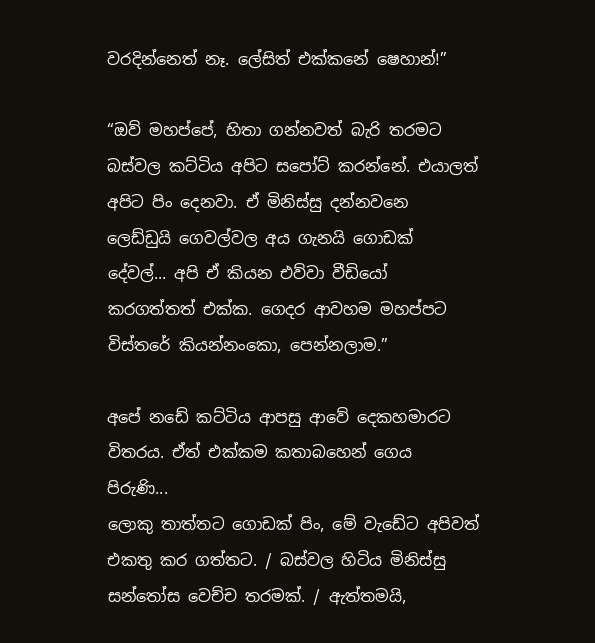වරදින්නෙත් නෑ. ලේසිත් එක්කනේ ෂෙහාන්!”

“ඔව් මහප්පේ, හිතා ගන්නවත් බැරි තරමට බස්වල කට්ටිය අපිට සපෝට් කරන්නේ. එයාලත් අපිට පිං දෙනවා. ඒ මිනිස්සු දන්නවනෙ ලෙඩ්ඩුයි ගෙවල්වල අය ගැනයි ගොඩක් දේවල්... අපි ඒ කියන එව්වා වීඩියෝ කරගත්තත් එක්ක. ගෙදර ආවහම මහප්පට විස්තරේ කියන්නංකො, පෙන්නලාම.”

අපේ නඩේ කට්ටිය ආපසු ආවේ දෙකහමාරට විතරය. ඒත් එක්කම කතාබහෙන් ගෙය පිරුණි...
ලොකු තාත්තට ගොඩක් පිං, මේ වැඩේට අපිවත් එකතු කර ගත්තට. / බස්වල හිටිය මිනිස්සු සන්තෝස වෙච්ච තරමක්. / ඇත්තමයි,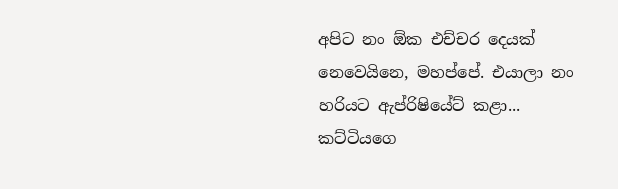අපිට නං ඕක එච්චර දෙයක් නෙවෙයිනෙ, මහප්පේ. එයාලා නං හරියට ඇප්රිෂියේට් කළා... කට්ටියගෙ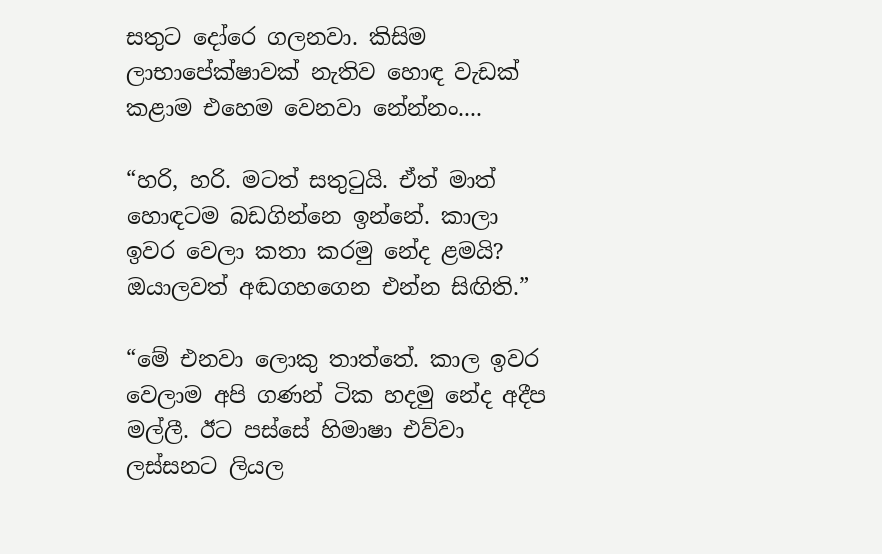සතුට දෝරෙ ගලනවා. කිසිම ලාභාපේක්ෂාවක් නැතිව හොඳ වැඩක් කළාම එහෙම වෙනවා නේන්නං....

“හරි, හරි. මටත් සතුටුයි. ඒත් මාත් හොඳටම බඩගින්නෙ ඉන්නේ. කාලා ඉවර වෙලා කතා කරමු නේද ළමයි? ඔයාලවත් අඬගහගෙන එන්න සිඟිති.”

“මේ එනවා ලොකු තාත්තේ. කාල ඉවර වෙලාම අපි ගණන් ටික හදමු නේද අදීප මල්ලී. ඊට පස්සේ හිමාෂා එව්වා ලස්සනට ලියල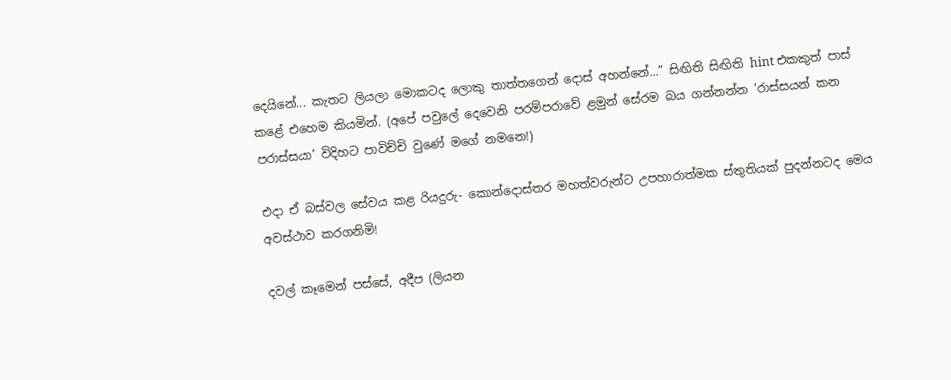දෙයිනේ... කැතට ලියලා මොකටද ලොකු තාත්තගෙන් දොස් අහන්නේ...” සිඟිති සිඟිති hint එකකුත් පාස් කළේ එහෙම කියමින්. (අපේ පවුලේ දෙවෙනි පරම්පරාවේ ළමුන් සේරම බය ගන්නන්න ‘රාස්සයන් කන පරාස්සයා’ විදිහට පාවිච්චි වුණේ මගේ නමනෙ!)

එදා ඒ බස්වල සේවය කළ රියදුරු- කොන්දොස්තර මහත්වරුන්ට උපහාරාත්මක ස්තුතියක් පුදන්නටද මෙය අවස්ථාව කරගනිමි!

දවල් කෑමෙන් පස්සේ, අදීප (ලියන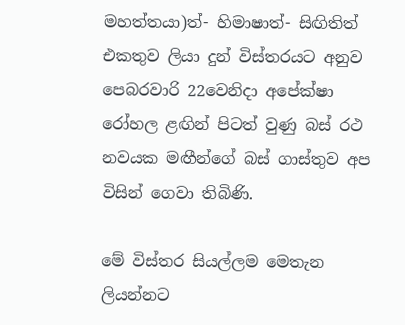මහත්තයා)ත්- හිමාෂාත්- සිඟිතිත් එකතුව ලියා දුන් විස්තරයට අනුව පෙබරවාරි 22වෙනිදා අපේක්ෂා රෝහල ළඟින් පිටත් වුණු බස් රථ නවයක මඟීන්ගේ බස් ගාස්තුව අප විසින් ගෙවා තිබිණි.

මේ විස්තර සියල්ලම මෙතැන ලියන්නට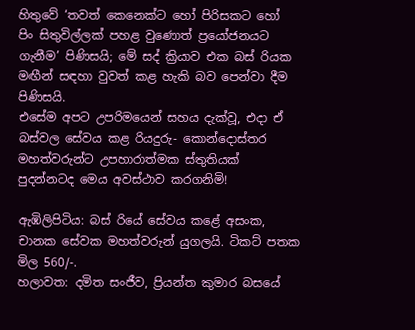හිතුවේ ‘තවත් කෙනෙක්ට හෝ පිරිසකට හෝ පිං සිතුවිල්ලක් පහළ වුණොත් ප්‍රයෝජනයට ගැනීම’ පිණිසයි; මේ සද් ක්‍රියාව එක බස් රියක මඟීන් සඳහා වුවත් කළ හැකි බව පෙන්වා දීම පිණිසයි.
එසේම අපට උපරිමයෙන් සහය දැක්වූ, එදා ඒ බස්වල සේවය කළ රියදුරු- කොන්දොස්තර මහත්වරුන්ට උපහාරාත්මක ස්තුතියක් පුදන්නටද මෙය අවස්ථාව කරගනිමි!

ඇඹිලිපිටිය: බස් රියේ සේවය කළේ අසංක, චානක සේවක මහත්වරුන් යුගලයි. ටිකට් පතක මිල 560/-.
හලාවත: දමිත සංජීව, ප්‍රියන්ත කුමාර බසයේ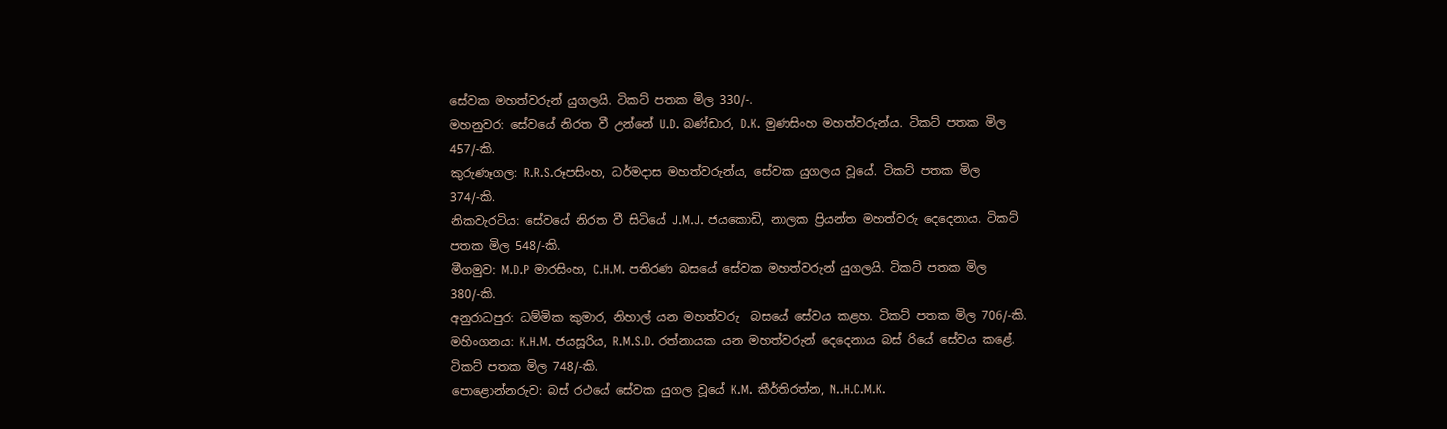සේවක මහත්වරුන් යුගලයි. ටිකට් පතක මිල 330/-.
මහනුවර: සේවයේ නිරත වී උන්නේ U.D. බණ්ඩාර, D.K. මුණසිංහ මහත්වරුන්ය. ටිකට් පතක මිල 457/-කි.
කුරුණෑගල: R.R.S.රූපසිංහ, ධර්මදාස මහත්වරුන්ය, සේවක යුගලය වූයේ. ටිකට් පතක මිල 374/-කි.
නිකවැරටිය: සේවයේ නිරත වී සිටියේ J.M.J. ජයකොඩි, නාලක ප්‍රියන්ත මහත්වරු දෙදෙනාය. ටිකට් පතක මිල 548/-කි.
මීගමුව: M.D.P මාරසිංහ, C.H.M. පතිරණ බසයේ සේවක මහත්වරුන් යුගලයි. ටිකට් පතක මිල 380/-කි.
අනුරාධපුර: ධම්මික කුමාර, නිහාල් යන මහත්වරු  බසයේ සේවය කළහ. ටිකට් පතක මිල 706/-කි.
මහිංගනය: K.H.M. ජයසූරිය, R.M.S.D. රත්නායක යන මහත්වරුන් දෙදෙනාය බස් රියේ සේවය කළේ. ටිකට් පතක මිල 748/-කි.
පොළොන්නරුව: බස් රථයේ සේවක යුගල වූයේ K.M. කීර්තිරත්න, N..H.C.M.K.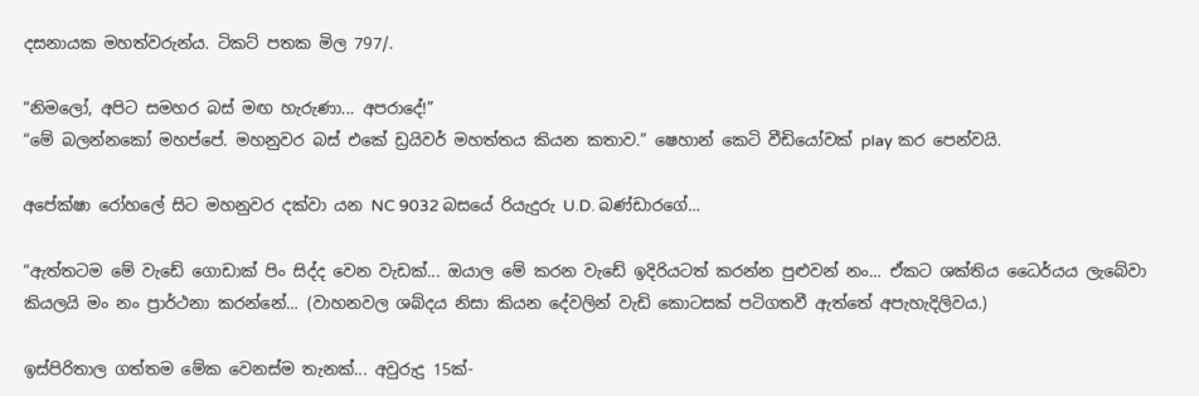දසනායක මහත්වරුන්ය. ටිකට් පතක මිල 797/.

“නිමලෝ, අපිට සමහර බස් මඟ හැරුණා... අපරාදේ!”
“මේ බලන්නකෝ මහප්පේ. මහනුවර බස් එකේ ඩ්‍රයිවර් මහත්තය කියන කතාව.” ෂෙහාන් කෙටි වීඩියෝවක් play කර පෙන්වයි.

අපේක්ෂා රෝහලේ සිට මහනුවර දක්වා යන NC 9032 බසයේ රියැදුරු U.D. බණ්ඩාරගේ...

“ඇත්තටම මේ වැඩේ ගොඩාක් පිං සිද්ද වෙන වැඩක්... ඔයාල මේ කරන වැඩේ ඉදිරියටත් කරන්න පුළුවන් නං... ඒකට ශක්තිය ධෛර්යය ලැබේවා කියලයි මං නං ප්‍රාර්ථනා කරන්නේ... (වාහනවල ශබ්දය නිසා කියන දේවලින් වැඩි කොටසක් පටිගතවී ඇත්තේ අපැහැදිලිවය.)

ඉස්පිරිතාල ගත්තම මේක වෙනස්ම තැනක්... අවුරුදු 15ක්-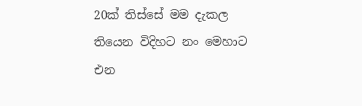20ක් තිස්සේ මම දැකල තියෙන විදිහට නං මෙහාට එන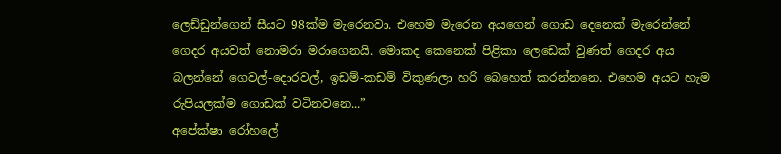ලෙඩ්ඩුන්ගෙන් සීයට 98ක්ම මැරෙනවා. එහෙම මැරෙන අයගෙන් ගොඩ දෙනෙක් මැරෙන්නේ ගෙදර අයවත් නොමරා මරාගෙනයි. මොකද කෙනෙක් පිළිකා ලෙඩෙක් වුණත් ගෙදර අය බලන්නේ ගෙවල්-දොරවල්, ඉඩම්-කඩම් විකුණලා හරි බෙහෙත් කරන්නනෙ. එහෙම අයට හැම රුපියලක්ම ගොඩක් වටිනවනෙ...”
අපේක්ෂා රෝහලේ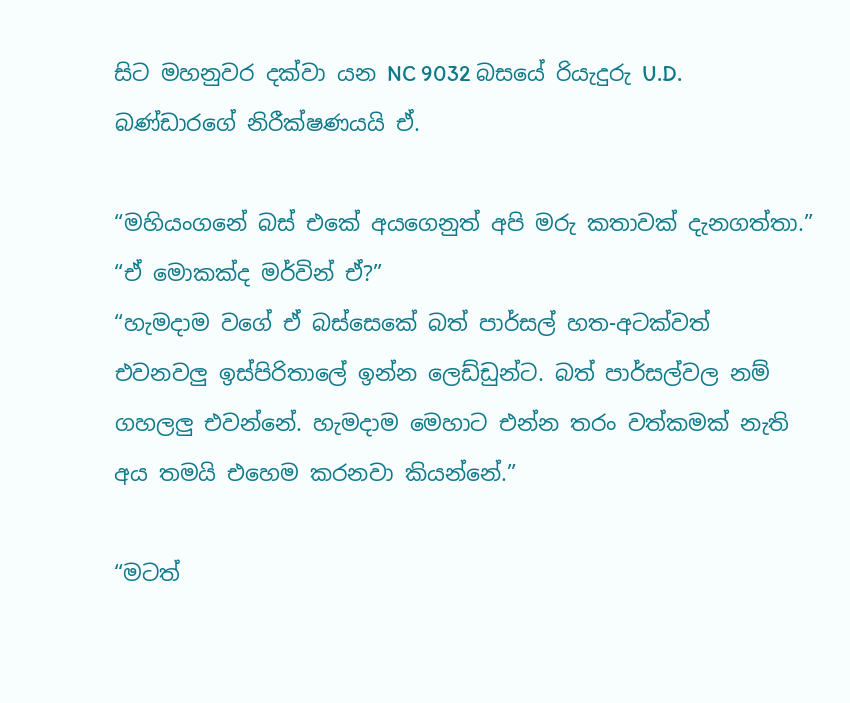සිට මහනුවර දක්වා යන NC 9032 බසයේ රියැදුරු U.D. බණ්ඩාරගේ නිරීක්ෂණයයි ඒ.

“මහියංගනේ බස් එකේ අයගෙනුත් අපි මරු කතාවක් දැනගත්තා.”
“ඒ මොකක්ද මර්වින් ඒ?”
“හැමදාම වගේ ඒ බස්සෙකේ බත් පාර්සල් හත-අටක්වත් එවනවලු ඉස්පිරිතාලේ ඉන්න ලෙඩ්ඩුන්ට. බත් පාර්සල්වල නම් ගහලලු එවන්නේ. හැමදාම මෙහාට එන්න තරං වත්කමක් නැති අය තමයි එහෙම කරනවා කියන්නේ.”

“මටත්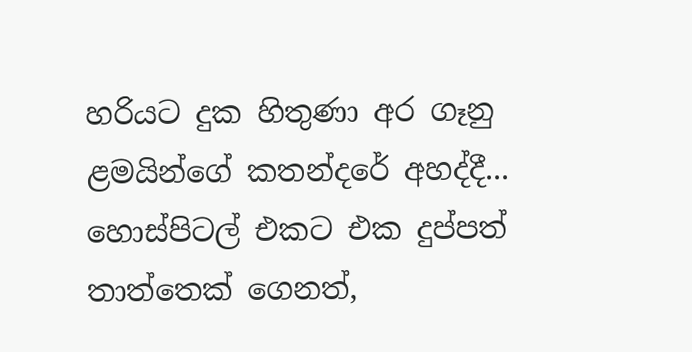හරියට දුක හිතුණා අර ගෑනු ළමයින්ගේ කතන්දරේ අහද්දී... හොස්පිටල් එකට එක දුප්පත් තාත්තෙක් ගෙනත්,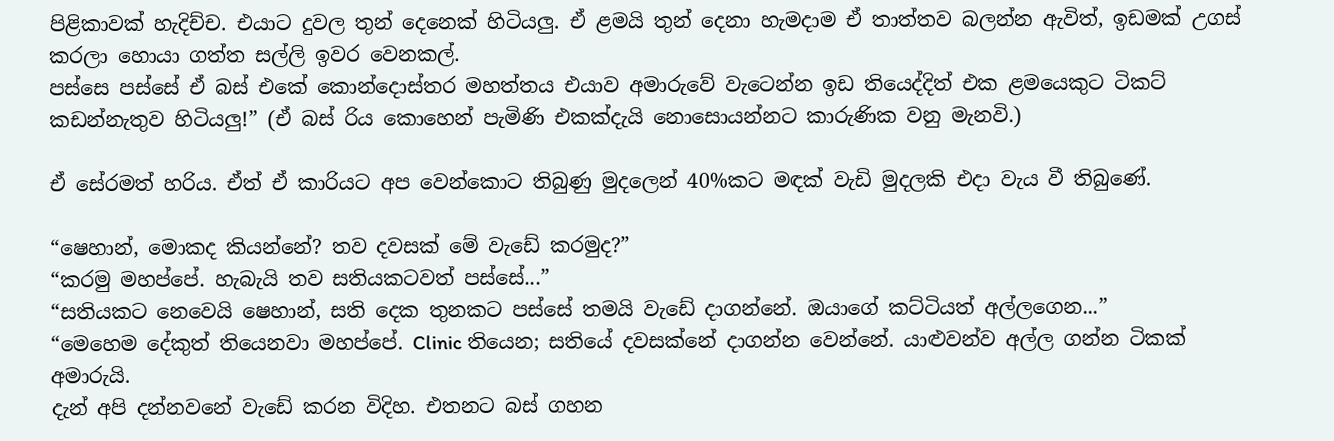පිළිකාවක් හැදිච්ච. එයාට දුවල තුන් දෙනෙක් හිටියලු. ඒ ළමයි තුන් දෙනා හැමදාම ඒ තාත්තව බලන්න ඇවිත්, ඉඩමක් උගස් කරලා හොයා ගත්ත සල්ලි ඉවර වෙනකල්.
පස්සෙ පස්සේ ඒ බස් එකේ කොන්දොස්තර මහත්තය එයාව අමාරුවේ වැටෙන්න ඉඩ තියෙද්දිත් එක ළමයෙකුට ටිකට් කඩන්නැතුව හිටියලු!” (ඒ බස් රිය කොහෙන් පැමිණි එකක්දැයි නොසොයන්නට කාරුණික වනු මැනවි.)

ඒ සේරමත් හරිය. ඒත් ඒ කාරියට අප වෙන්කොට තිබුණු මුදලෙන් 40%කට මඳක් වැඩි මුදලකි එදා වැය වී තිබුණේ.

“ෂෙහාන්, මොකද කියන්නේ? තව දවසක් මේ වැඩේ කරමුද?”
“කරමු මහප්පේ. හැබැයි තව සතියකටවත් පස්සේ...”
“සතියකට නෙවෙයි ෂෙහාන්, සති දෙක තුනකට පස්සේ තමයි වැඩේ දාගන්නේ. ඔයාගේ කට්ටියත් අල්ලගෙන...”
“මෙහෙම දේකුත් තියෙනවා මහප්පේ. Clinic තියෙන; සතියේ දවසක්නේ දාගන්න වෙන්නේ. යාළුවන්ව අල්ල ගන්න ටිකක් අමාරුයි.
දැන් අපි දන්නවනේ වැඩේ කරන විදිහ. එතනට බස් ගහන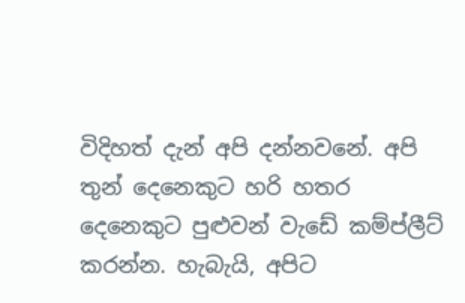විදිහත් දැන් අපි දන්නවනේ. අපි තුන් දෙනෙකුට හරි හතර දෙනෙකුට පුළුවන් වැඩේ කම්ප්ලීට් කරන්න. හැබැයි, අපිට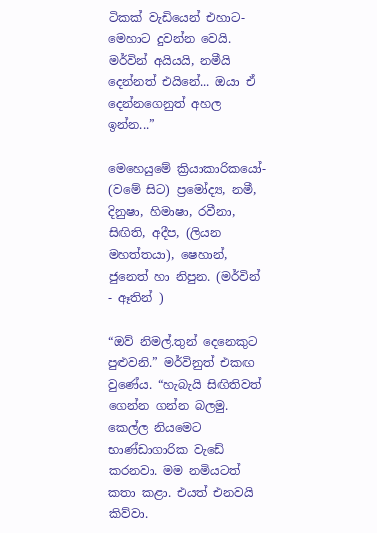ටිකක් වැඩියෙන් එහාට-මෙහාට දුවන්න වෙයි. මර්වින් අයියයි, නමීයි දෙන්නත් එයිනේ... ඔයා ඒ දෙන්නගෙනුත් අහල ඉන්න...”

මෙහෙයුමේ ක්‍රියාකාරිකයෝ- (වමේ සිට) ප්‍රමෝද්‍ය, නමී, දිනුෂා, හිමාෂා, රවීනා, සිඟිති, අදීප, (ලියන මහත්තයා), ෂෙහාන්, ජුනෙත් හා නිපුන. (මර්වින් - ඈතින් )

“ඔව් නිමල්.තුන් දෙනෙකුට පුළුවනි.” මර්විනුත් එකඟ වුණේය. “හැබැයි සිඟිතිවත් ගෙන්න ගන්න බලමු. කෙල්ල නියමෙට භාණ්ඩාගාරික වැඩේ කරනවා. මම නමියටත් කතා කළා. එයත් එනවයි කිව්වා.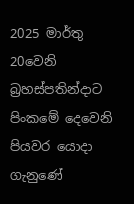2025 මාර්තු 20වෙනි බ්‍රහස්පතින්දාට පිංකමේ දෙවෙනි පියවර යොදා ගැනුණේ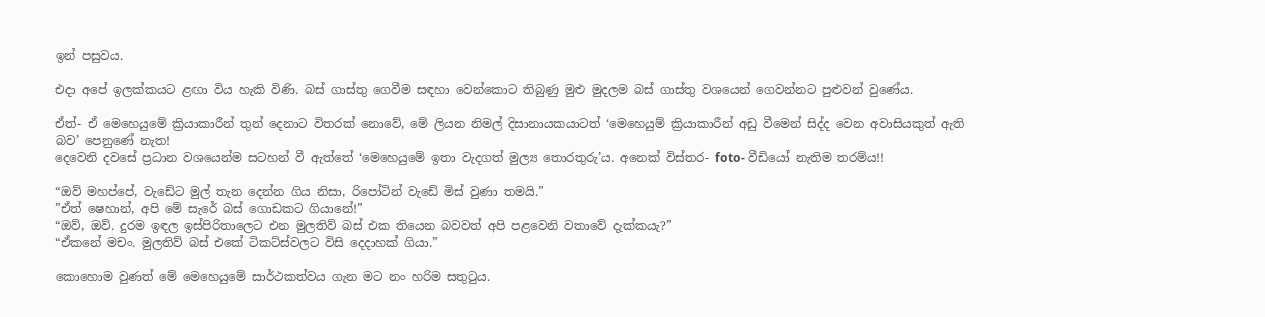ඉන් පසුවය.

එදා අපේ ඉලක්කයට ළඟා විය හැකි විණි. බස් ගාස්තු ගෙවීම සඳහා වෙන්කොට තිබුණු මුළු මුදලම බස් ගාස්තු වශයෙන් ගෙවන්නට පුළුවන් වුණේය.

ඒත්- ඒ මෙහෙයුමේ ක්‍රියාකාරීන් තුන් දෙනාට විතරක් නොවේ, මේ ලියන නිමල් දිසානායකයාටත් ‘මෙහෙයුම් ක්‍රියාකාරීන් අඩු වීමෙන් සිද්ද වෙන අවාසියකුත් ඇති බව’ පෙනුණේ නැත!
දෙවෙනි දවසේ ප්‍රධාන වශයෙන්ම සටහන් වී ඇත්තේ ‘මෙහෙයුමේ ඉතා වැදගත් මුල්‍ය තොරතුරු’ය. අනෙක් විස්තර- foto- වීඩියෝ නැතිම තරම්ය!!

“ඔව් මහප්පේ, වැඩේට මුල් තැන දෙන්න ගිය නිසා, රිපෝටින් වැඩේ මිස් වුණා තමයි.”
”ඒත් ෂෙහාන්, අපි මේ සැරේ බස් ගොඩකට ගියානේ!”
“ඔව්, ඔව්. දුරම ඉඳල ඉස්පිරිතාලෙට එන මුලතිව් බස් එක තියෙන බවවත් අපි පළවෙනි වතාවේ දැක්කයැ?”
“ඒකනේ මචං. මුලතිව් බස් එකේ ටිකට්ස්වලට විසි දෙදාහක් ගියා.”

කොහොම වුණත් මේ මෙහෙයුමේ සාර්ථකත්වය ගැන මට නං හරිම සතුටුය.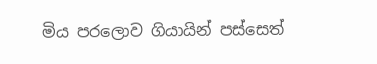මිය පරලොව ගියායින් පස්සෙත්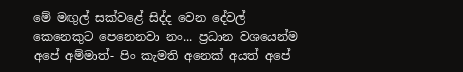මේ මඟුල් සක්වළේ සිද්ද වෙන දේවල් කෙනෙකුට පෙනෙනවා නං... ප්‍රධාන වශයෙන්ම අපේ අම්මාත්- පිං කැමති අනෙක් අයත් අපේ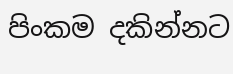පිංකම දකින්නට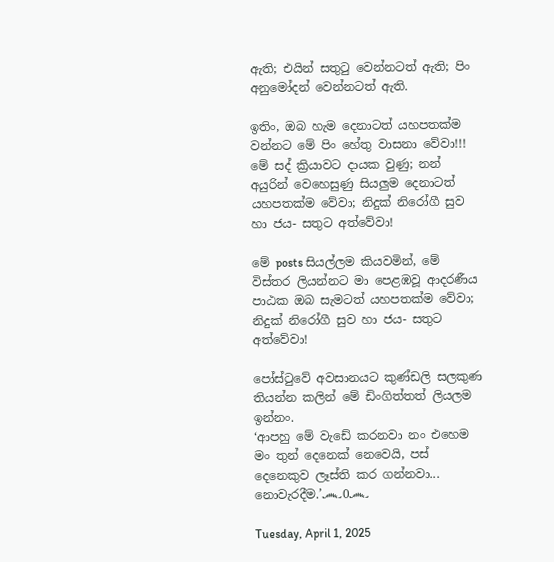ඇති; එයින් සතුටු වෙන්නටත් ඇති; පිං අනුමෝදන් වෙන්නටත් ඇති.

ඉතිං, ඔබ හැම දෙනාටත් යහපතක්ම වන්නට මේ පිං හේතු වාසනා වේවා!!!
මේ සද් ක්‍රියාවට දායක වුණු; නන් අයුරින් වෙහෙසුණු සියලුම දෙනාටත් යහපතක්ම වේවා; නිදුක් නිරෝගී සුව හා ජය- සතුට අත්වේවා!

මේ posts සියල්ලම කියවමින්, මේ විස්ත‍ර ලියන්නට මා පෙළඹවූ ආදරණීය පාඨක ඔබ සැමටත් යහපතක්ම වේවා; නිදුක් නිරෝගී සුව හා ජය- සතුට අත්වේවා!

පෝස්ටුවේ අවසානයට කුණ්ඩලි සලකුණ තියන්න කලින් මේ ඩිංගිත්තත් ලියලම ඉන්නං.
‘ආපහු මේ වැඩේ කරනවා නං එහෙම මං තුන් දෙනෙක් නෙවෙයි, පස් දෙනෙකුව ලෑස්ති කර ගන්නවා... නොවැරදීම.’෴0෴

Tuesday, April 1, 2025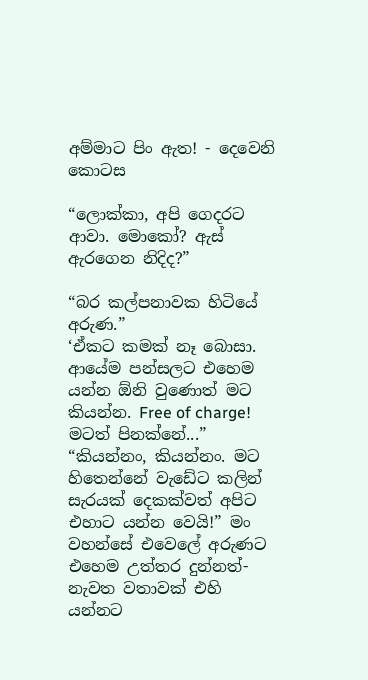අම්මාට පිං ඇත! - දෙවෙනි කොටස

“ලොක්කා, අපි ගෙදරට ආවා. මොකෝ? ඇස් ඇරගෙන නිදිද?”

“බර කල්පනාවක හිටියේ අරුණ.”
‘ඒකට කමක් නෑ බොසා. ආයේම පන්සලට එහෙම යන්න ඕනි වුණොත් මට කියන්න. Free of charge! මටත් පිනක්නේ...”
“කියන්නං, කියන්නං. මට හිතෙන්නේ වැඩේට කලින් සැරයක් දෙකක්වත් අපිට එහාට යන්න වෙයි!” මං වහන්සේ එවෙලේ අරුණට එහෙම උත්තර දුන්නත්- නැවත වතාවක් එහි යන්නට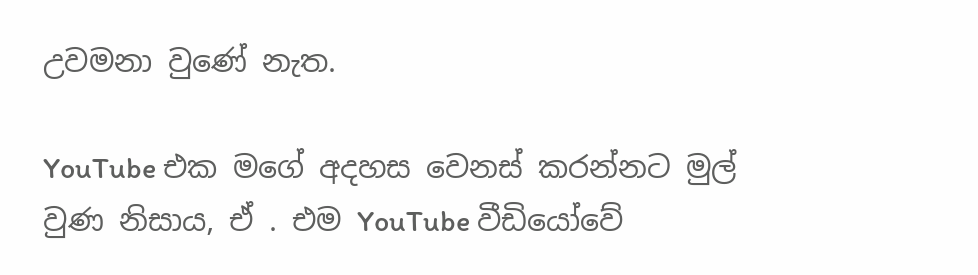උවමනා වුණේ නැත.

YouTube එක මගේ අදහස වෙනස් කරන්නට මුල් වුණ නිසාය, ඒ . එම YouTube වීඩියෝවේ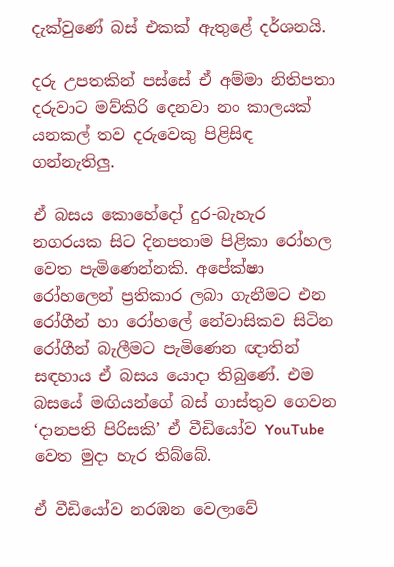දැක්වුණේ බස් එකක් ඇතුළේ දර්ශනයි.

දරු උපතකින් පස්සේ ඒ අම්මා නිතිපතා දරුවාට මව්කිරි දෙනවා නං කාලයක් යනකල් තව දරුවෙකු පිළිසිඳ ගන්නැතිලු.

ඒ බසය කොහේදෝ දුර-බැහැර නගරයක සිට දිනපතාම පිළිකා රෝහල වෙත පැමිණෙන්නකි. අපේක්ෂා රෝහලෙන් ප්‍රතිකාර ලබා ගැනීමට එන රෝගීන් හා රෝහලේ නේවාසිකව සිටින රෝගීන් බැලීමට පැමිණෙන ඥාතින් සඳහාය ඒ බසය යොදා තිබුණේ. එම බසයේ මඟියන්ගේ බස් ගාස්තුව ගෙවන ‘දානපති පිරිසකි’ ඒ වීඩියෝව YouTube වෙත මුදා හැර තිබ්බේ.

ඒ වීඩියෝව නරඹන වෙලාවේ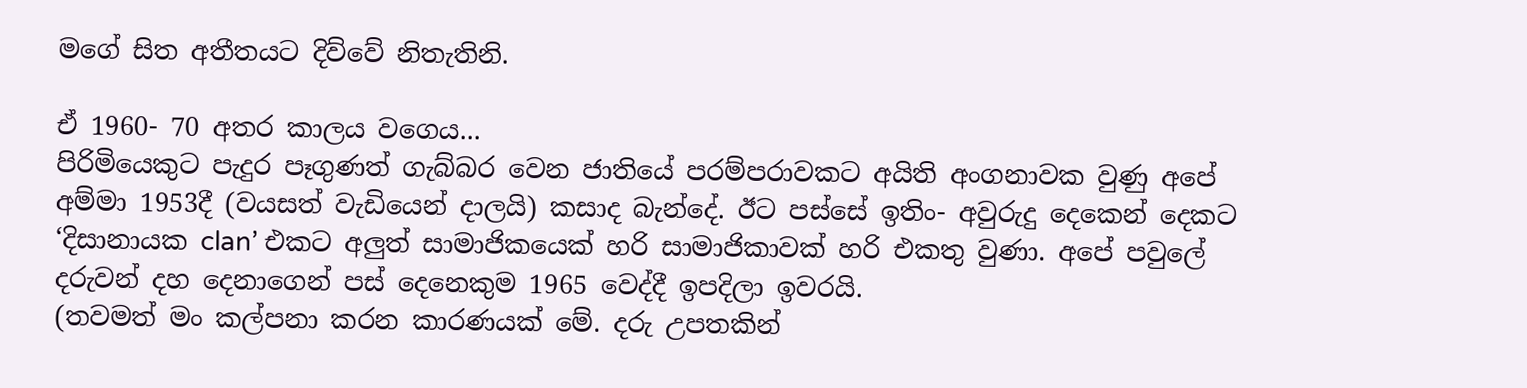මගේ සිත අතීතයට දිව්වේ නිතැතිනි.

ඒ 1960- 70 අතර කාලය වගෙය...
පිරිමියෙකුට පැදුර පෑගුණත් ගැබ්බර වෙන ජාතියේ පරම්පරාවකට අයිති අංගනාවක වුණු අපේ අම්මා 1953දී (වයසත් වැඩියෙන් දාලයි) කසාද බැන්දේ. ඊට පස්සේ ඉතිං- අවුරුදු දෙකෙන් දෙකට ‘දිසානායක clan’ එකට අලුත් සාමාජිකයෙක් හරි සාමාජිකාවක් හරි එකතු වුණා. අපේ පවුලේ දරුවන් දහ දෙනාගෙන් පස් දෙනෙකුම 1965 වෙද්දී ඉපදිලා ඉවරයි.
(තවමත් මං කල්පනා කරන කාරණයක් මේ. දරු උපතකින්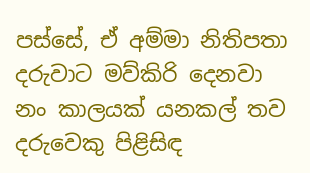පස්සේ, ඒ අම්මා නිතිපතා දරුවාට මව්කිරි දෙනවා නං කාලයක් යනකල් තව දරුවෙකු පිළිසිඳ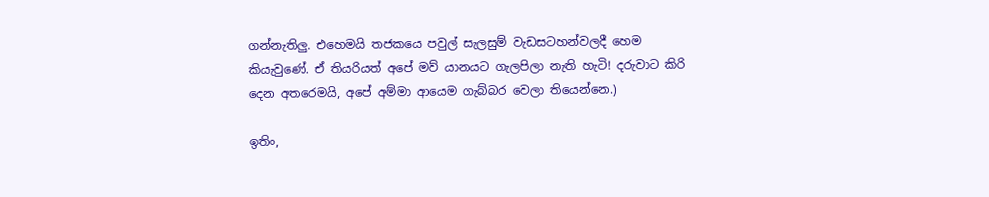ගන්නැතිලු. එහෙමයි තජකයෙ පවුල් සැලසුම් වැඩසටහන්වලදී හෙම කියැවුණේ. ඒ තියරියත් අපේ මව් යානයට ගැලපිලා නැති හැටි! දරුවාට කිරි දෙන අතරෙමයි, අපේ අම්මා ආයෙම ගැබ්බර වෙලා තියෙන්නෙ.)

ඉතිං,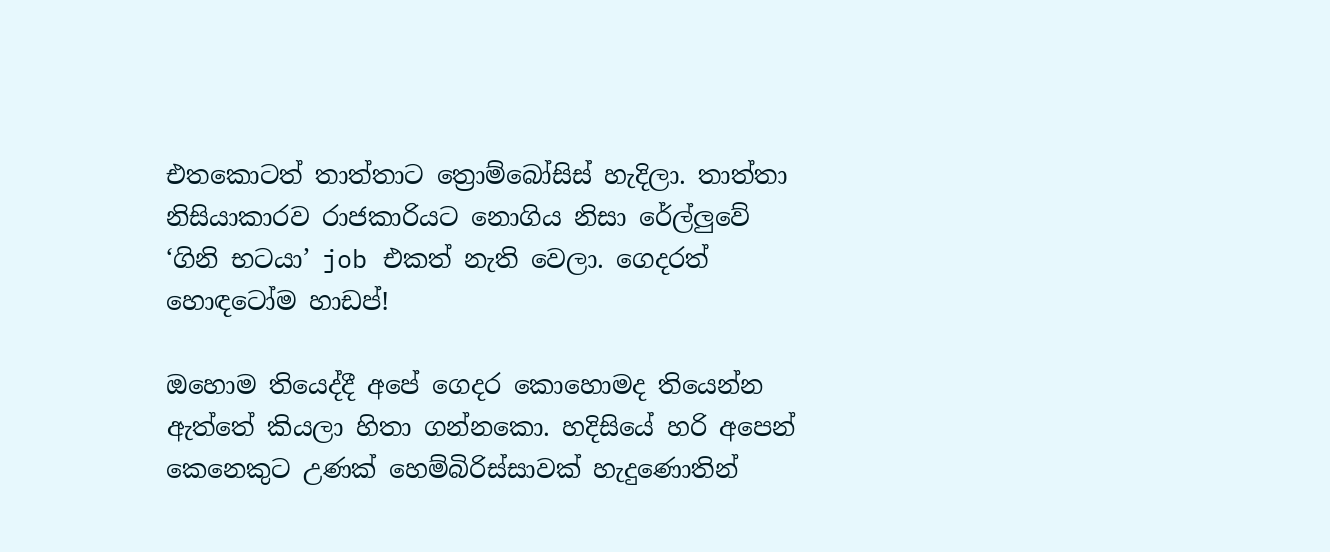එතකොටත් තාත්තාට ත්‍රොම්බෝසිස් හැදිලා. තාත්තා නිසියාකාරව රාජකාරියට නොගිය නිසා රේල්ලුවේ ‘ගිනි භටයා’ job එකත් නැති වෙලා. ගෙදරත් හොඳටෝම හාඩප්!

ඔහොම තියෙද්දී අපේ ගෙදර කොහොමද තියෙන්න ඇත්තේ කියලා හිතා ගන්නකො. හදිසියේ හරි අපෙන් කෙනෙකුට උණක් හෙම්බිරිස්සාවක් හැදුණොතින්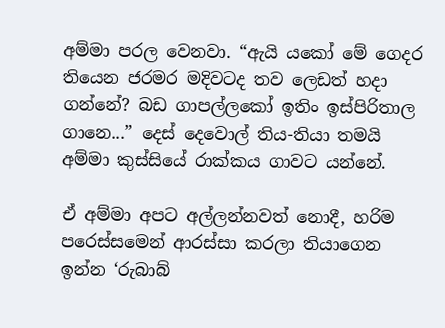අම්මා පරල වෙනවා. “ඇයි යකෝ මේ ගෙදර තියෙන ජරමර මදිවටද තව ලෙඩත් හදා ගන්නේ? බඩ ගාපල්ලකෝ ඉතිං ඉස්පිරිතාල ගානෙ...” දෙස් දෙවොල් තිය-තියා තමයි අම්මා කුස්සියේ රාක්කය ගාවට යන්නේ.

ඒ අම්මා අපට අල්ලන්නවත් නොදී, හරිම පරෙස්සමෙන් ආරස්සා කරලා තියාගෙන ඉන්න ‘රුබාබ්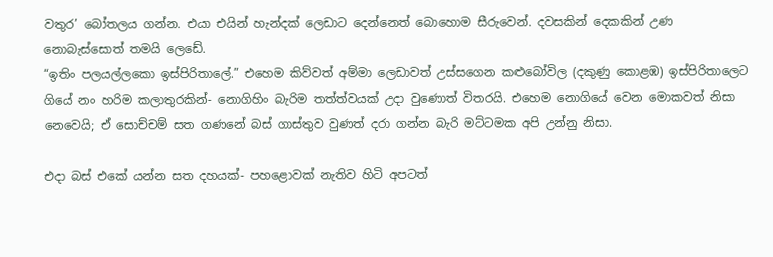වතුර’ බෝතලය ගන්න. එයා එයින් හැන්දක් ලෙඩාට දෙන්නෙත් බොහොම සීරුවෙන්. දවසකින් දෙකකින් උණ නොබැස්සොත් තමයි ලෙඩේ.
“ඉතිං පලයල්ලකො ඉස්පිරිතාලේ.” එහෙම කිව්වත් අම්මා ලෙඩාවත් උස්සගෙන කළුබෝවිල (දකුණු කොළඹ) ඉස්පිරිතාලෙට ගියේ නං හරිම කලාතුරකින්- නොගිහිං බැරිම තත්ත්වයක් උදා වුණොත් විතරයි. එහෙම නොගියේ වෙන මොකවත් නිසා නෙවෙයි; ඒ සොච්චම් සත ගණනේ බස් ගාස්තුව වුණත් දරා ගන්න බැරි මට්ටමක අපි උන්නු නිසා.

එදා බස් එකේ යන්න සත දහයක්- පහළොවක් නැතිව හිටි අපටත්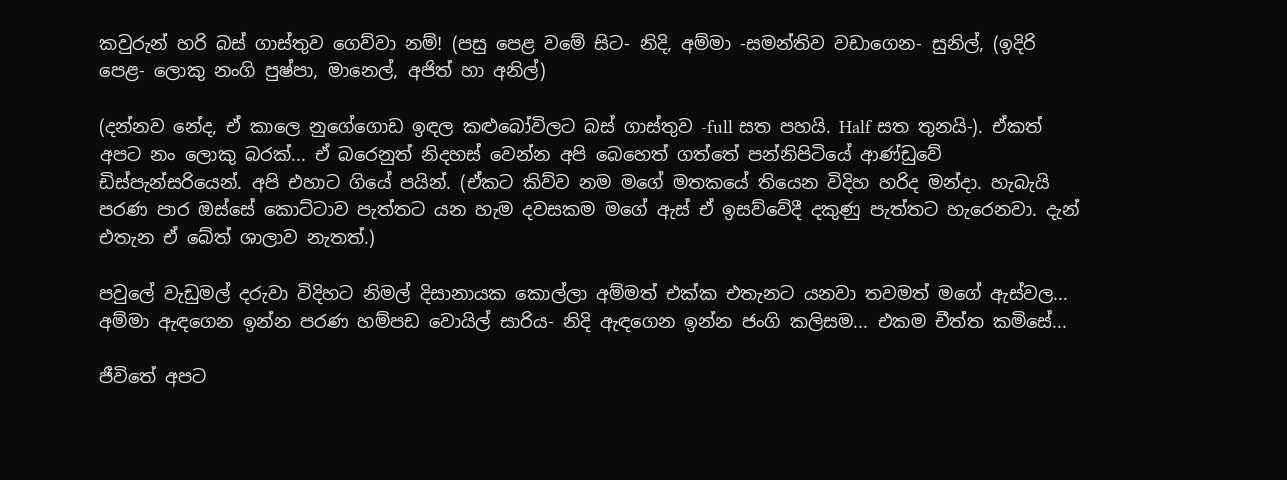කවුරුන් හරි බස් ගාස්තුව ගෙව්වා නම්! (පසු පෙළ වමේ සිට- නිදි, අම්මා -සමන්තිව වඩාගෙන- සුනිල්, (ඉදිරි පෙළ- ලොකු නංගි පුෂ්පා, මානෙල්, අජිත් හා අනිල්)

(දන්නව නේද, ඒ කාලෙ නුගේගොඩ ඉඳල කළුබෝවිලට බස් ගාස්තුව -full සත පහයි. Half සත තුනයි-). ඒකත් අපට නං ලොකු බරක්... ඒ බරෙනුත් නිදහස් වෙන්න අපි බෙහෙත් ගත්තේ පන්නිපිටියේ ආණ්ඩුවේ ඩිස්පැන්සරියෙන්. අපි එහාට ගියේ පයින්. (ඒකට කිව්ව නම මගේ මතකයේ තියෙන විදිහ හරිද මන්දා. හැබැයි පරණ පාර ඔස්සේ කොට්ටාව පැත්තට යන හැම දවසකම මගේ ඇස් ඒ ඉසව්වේදී දකුණු පැත්තට හැරෙනවා. දැන් එතැන ඒ බේත් ශාලාව නැතත්.)

පවුලේ වැඩුමල් දරුවා විදිහට නිමල් දිසානායක කොල්ලා අම්මත් එක්ක එතැනට යනවා තවමත් මගේ ඇස්වල... අම්මා ඇඳගෙන ඉන්න පරණ හම්පඩ වොයිල් සාරිය- නිදි ඇඳගෙන ඉන්න ජංගි කලිසම... එකම චීත්ත කමිසේ...

ජීවිතේ අපට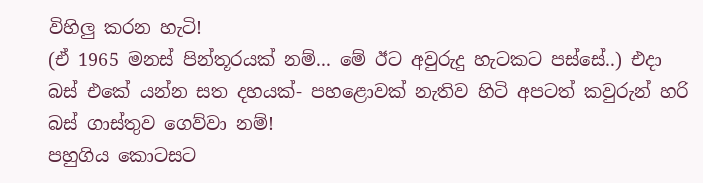විහිලු කරන හැටි!
(ඒ 1965 මනස් පින්තූරයක් නම්... මේ ඊට අවුරුදු හැටකට පස්සේ..) එදා බස් එකේ යන්න සත දහයක්- පහළොවක් නැතිව හිටි අපටත් කවුරුන් හරි බස් ගාස්තුව ගෙව්වා නම්!
පහුගිය කොටසට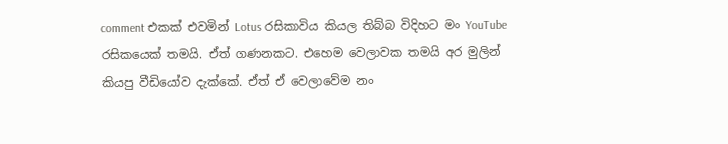comment එකක් එවමින් Lotus රසිකාවිය කියල තිබ්බ විදිහට මං YouTube රසිකයෙක් තමයි. ඒත් ගණනකට. එහෙම වෙලාවක තමයි අර මුලින් කියපු වීඩියෝව දැක්කේ. ඒත් ඒ වෙලාවේම නං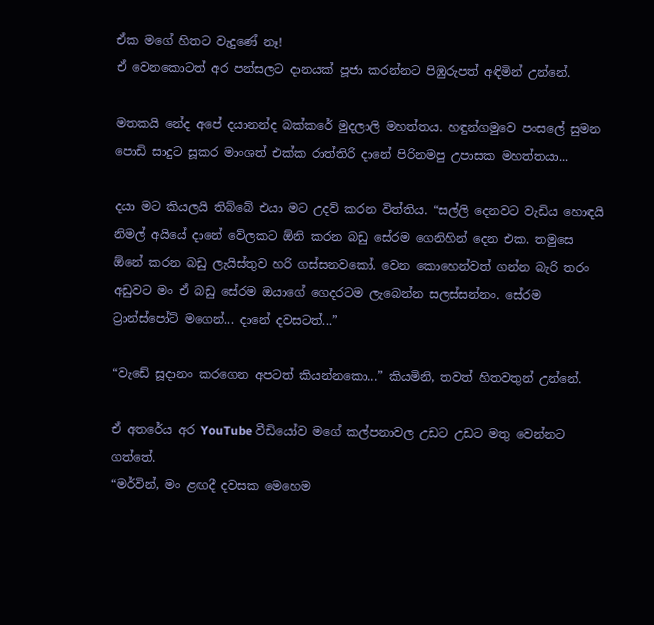ඒක මගේ හිතට වැදුණේ නෑ!
ඒ වෙනකොටත් අර පන්සලට දානයක් පූජා කරන්නට පිඹුරුපත් අඳිමින් උන්නේ.

මතකයි නේද අපේ දයානන්ද බක්කරේ මුදලාලි මහත්තය. හඳුන්ගමුවෙ පංසලේ සුමන පොඩි සාදුට සූකර මාංශත් එක්ක රාත්තිරි දානේ පිරිනමපු උපාසක මහත්තයා...

දයා මට කියලයි තිබ්බේ එයා මට උදව් කරන විත්තිය. “සල්ලි දෙනවට වැඩිය හොඳයි නිමල් අයියේ දානේ වේලකට ඕනි කරන බඩු සේරම ගෙනිහින් දෙන එක. තමුසෙ ඕනේ කරන බඩු ලැයිස්තුව හරි ගස්සනවකෝ. වෙන කොහෙන්වත් ගන්න බැරි තරං අඩුවට මං ඒ බඩු සේරම ඔයාගේ ගෙදරටම ලැබෙන්න සලස්සන්නං. සේරම ට්‍රාන්ස්පෝට් මගෙන්... දානේ දවසටත්...”

“වැඩේ සූදානං කරගෙන අපටත් කියන්නකො...” කියමිනි, තවත් හිතවතුන් උන්නේ.

ඒ අතරේය අර YouTube වීඩියෝව මගේ කල්පනාවල උඩට උඩට මතු වෙන්නට ගත්තේ.
“මර්වින්, මං ළඟදී දවසක මෙහෙම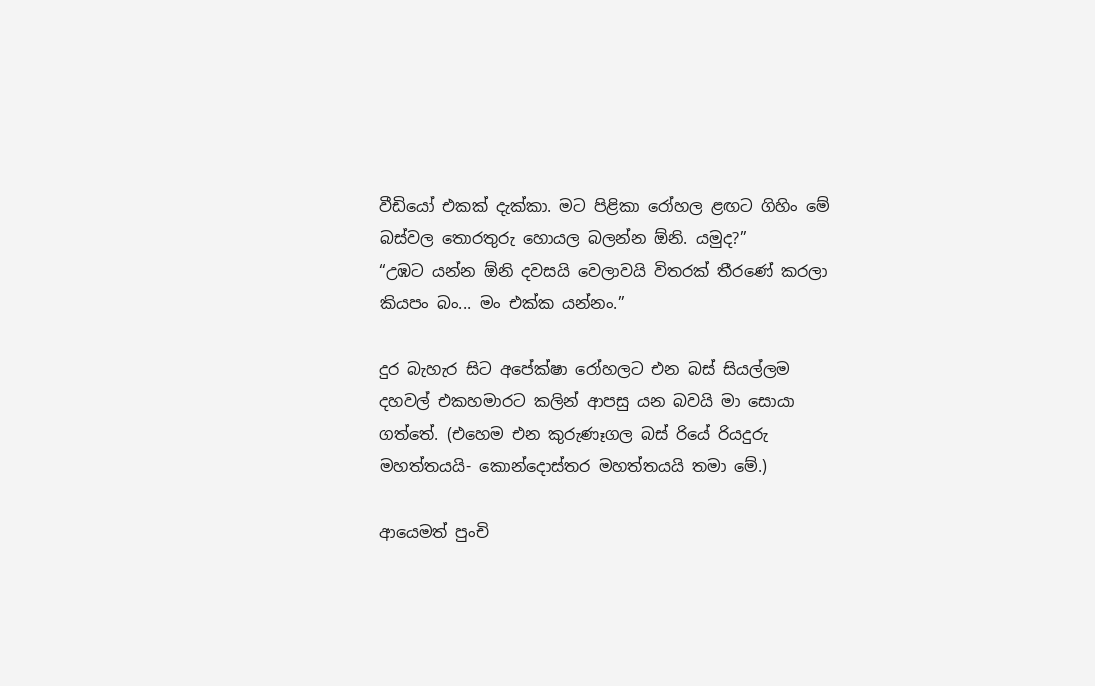වීඩියෝ එකක් දැක්කා. මට පිළිකා රෝහල ළඟට ගිහිං මේ බස්වල තොරතුරු හොයල බලන්න ඕනි. යමුද?”
“උඹට යන්න ඕනි දවසයි වෙලාවයි විතරක් තීරණේ කරලා කියපං බං... මං එක්ක යන්නං.”

දුර බැහැර සිට අපේක්ෂා රෝහලට එන බස් සියල්ලම දහවල් එකහමාරට කලින් ආපසු යන බවයි මා සොයා ගත්තේ. (එහෙම එන කුරුණෑගල බස් රියේ රියදුරු මහත්තයයි- කොන්දොස්තර මහත්තයයි තමා මේ.)

ආයෙමත් පුංචි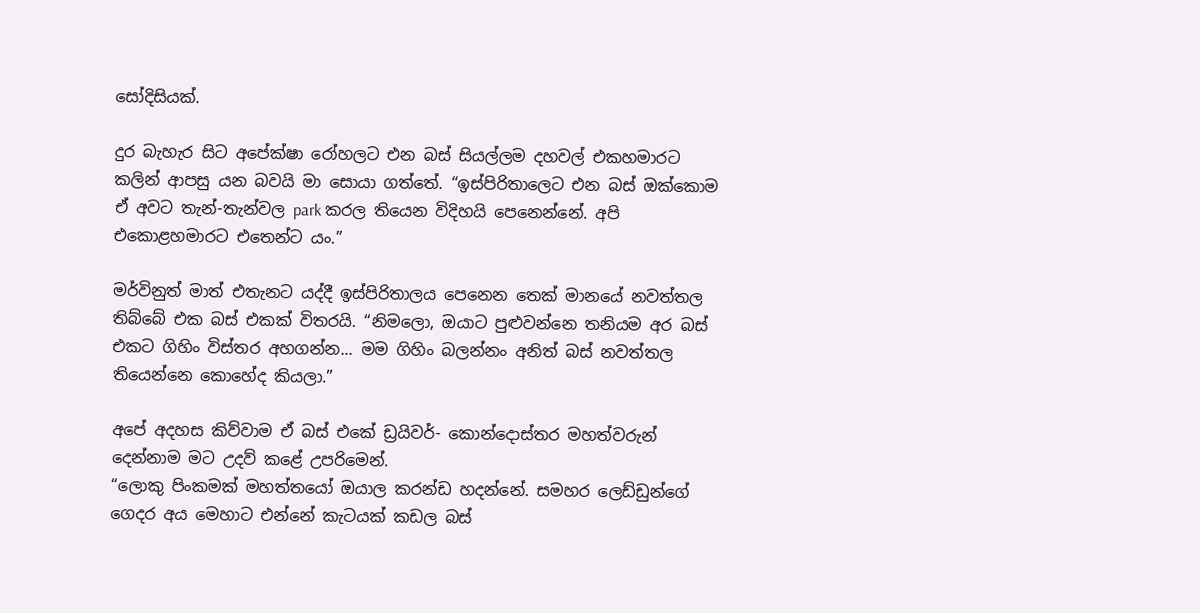සෝදිසියක්.

දුර බැහැර සිට අපේක්ෂා රෝහලට එන බස් සියල්ලම දහවල් එකහමාරට කලින් ආපසු යන බවයි මා සොයා ගත්තේ. “ඉස්පිරිතාලෙට එන බස් ඔක්කොම ඒ අවට තැන්-තැන්වල park කරල තියෙන විදිහයි පෙනෙන්නේ. අපි එකොළහමාරට එතෙන්ට යං.”

මර්විනුත් මාත් එතැනට යද්දී ඉස්පිරිතාලය පෙනෙන තෙක් මානයේ නවත්තල තිබ්බේ එක බස් එකක් විතරයි. “නිමලො, ඔයාට පුළුවන්නෙ තනියම අර බස් එකට ගිහිං විස්තර අහගන්න... මම ගිහිං බලන්නං අනිත් බස් නවත්තල තියෙන්නෙ කොහේද කියලා.”

අපේ අදහස කිව්වාම ඒ බස් එකේ ඩ්‍රයිවර්- කොන්දොස්තර මහත්වරුන් දෙන්නාම මට උදව් කළේ උපරිමෙන්.
“ලොකු පිංකමක් මහත්තයෝ ඔයාල කරන්ඩ හදන්නේ. සමහර ලෙඩ්ඩුන්ගේ ගෙදර අය මෙහාට එන්නේ කැටයක් කඩල බස්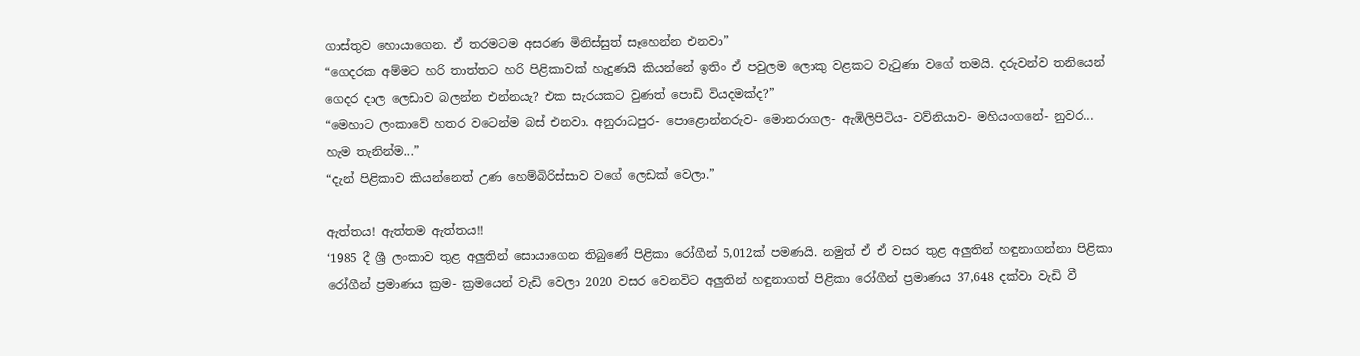ගාස්තුව හොයාගෙන. ඒ තරමටම අසරණ මිනිස්සුත් සෑහෙන්න එනවා”
“ගෙදරක අම්මට හරි තාත්තට හරි පිළිකාවක් හැදුණයි කියන්නේ ඉතිං ඒ පවුලම ලොකු වළකට වැටුණා වගේ තමයි. දරුවන්ව තනියෙන් ගෙදර දාල ලෙඩාව බලන්න එන්නයැ? එක සැරයකට වුණත් පොඩි වියදමක්ද?”
“මෙහාට ලංකාවේ හතර වටෙන්ම බස් එනවා. අනුරාධපුර- පොළොන්නරුව- මොනරාගල- ඇඹිලිපිටිය- වව්නියාව- මහියංගනේ- නුවර... හැම තැනින්ම...”
“දැන් පිළිකාව කියන්නෙත් උණ හෙම්බිරිස්සාව වගේ ලෙඩක් වෙලා.”

ඇත්තය! ඇත්තම ඇත්තය!!
‘1985 දී ශ්‍රී ලංකාව තුළ අලුතින් සොයාගෙන තිබුණේ පිළිකා රෝගීන් 5,012ක් පමණයි. නමුත් ඒ ඒ වසර තුළ අලුතින් හඳුනාගන්නා පිළිකා රෝගීන් ප්‍රමාණය ක්‍රම- ක්‍රමයෙන් වැඩි වෙලා 2020 වසර වෙනවිට අලුතින් හඳුනාගත් පිළිකා රෝගීන් ප්‍රමාණය 37,648 දක්වා වැඩි වී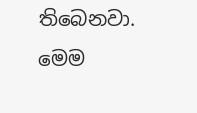තිබෙනවා. මෙම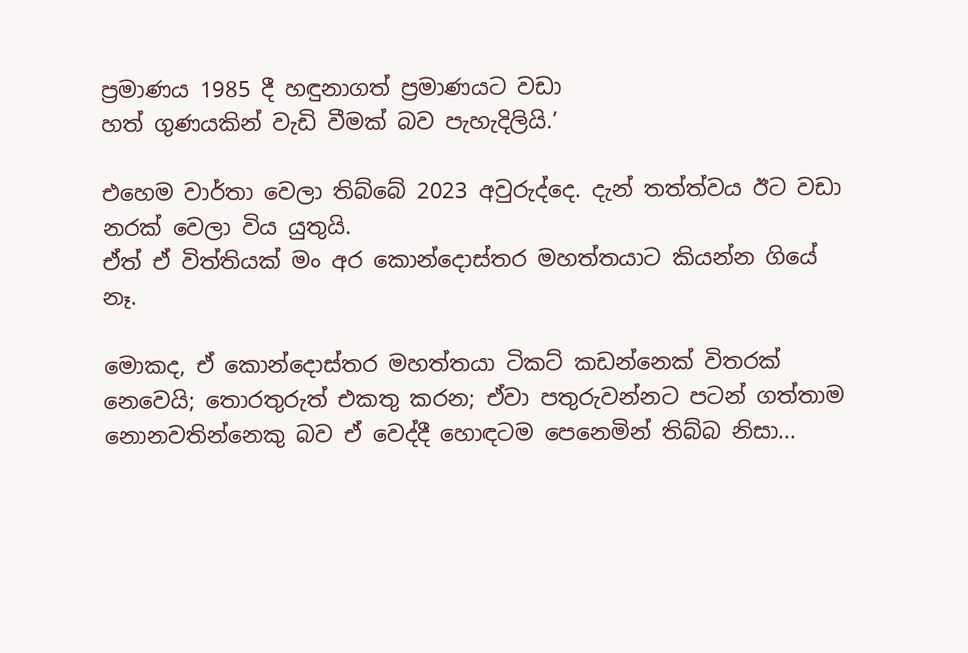ප්‍රමාණය 1985 දී හඳුනාගත් ප්‍රමාණයට වඩා
හත් ගුණයකින් වැඩි වීමක් බව පැහැදිලියි.’

එහෙම වාර්තා වෙලා තිබ්බේ 2023 අවුරුද්දෙ. දැන් තත්ත්වය ඊට වඩා නරක් වෙලා විය යුතුයි.
ඒත් ඒ විත්තියක් මං අර කොන්දොස්තර මහත්තයාට කියන්න ගියේ නෑ.

මොකද, ඒ කොන්දොස්තර මහත්තයා ටිකට් කඩන්නෙක් විතරක් නෙවෙයි; තොරතුරුත් එකතු කරන; ඒවා පතුරුවන්නට පටන් ගත්තාම නොනවතින්නෙකු බව ඒ වෙද්දී හොඳටම පෙනෙමින් තිබ්බ නිසා...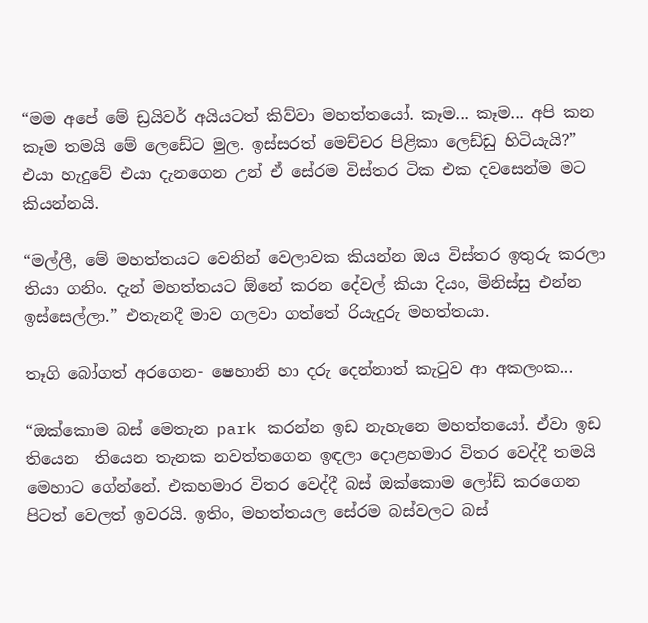“මම අපේ මේ ඩ්‍රයිවර් අයියටත් කිව්වා මහත්තයෝ. කෑම... කෑම... අපි කන කෑම තමයි මේ ලෙඩේට මුල. ඉස්සරත් මෙච්චර පිළිකා ලෙඩ්ඩු හිටියැයි?” එයා හැදුවේ එයා දැනගෙන උන් ඒ සේරම විස්තර ටික එක දවසෙන්ම මට කියන්නයි.

“මල්ලී, මේ මහත්තයට වෙනින් වෙලාවක කියන්න ඔය විස්තර ඉතුරු කරලා තියා ගනිං. දැන් මහත්තයට ඕනේ කරන දේවල් කියා දියං, මිනිස්සු එන්න ඉස්සෙල්ලා.” එතැනදී මාව ගලවා ගත්තේ රියැදුරු මහත්තයා.

තෑගි බෝගත් අරගෙන- ෂෙහානි හා දරු දෙන්නාත් කැටුව ආ අකලංක...

“ඔක්කොම බස් මෙතැන park කරන්න ඉඩ නැහැනෙ මහත්තයෝ. ඒවා ඉඩ තියෙන  තියෙන තැනක නවත්තගෙන ඉඳලා දොළහමාර විතර වෙද්දී තමයි මෙහාට ගේන්නේ. එකහමාර විතර වෙද්දී බස් ඔක්කොම ලෝඩ් කරගෙන පිටත් වෙලත් ඉවරයි. ඉතිං, මහත්තයල සේරම බස්වලට බස්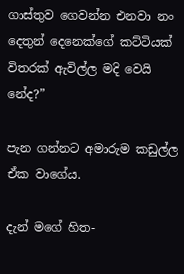ගාස්තුව ගෙවන්න එනවා නං දෙතුන් දෙනෙක්ගේ කට්ටියක් විතරක් ඇවිල්ල මදි වෙයි නේද?”

පැන ගන්නට අමාරුම කඩුල්ල ඒක වාගේය.

දැන් මගේ හිත-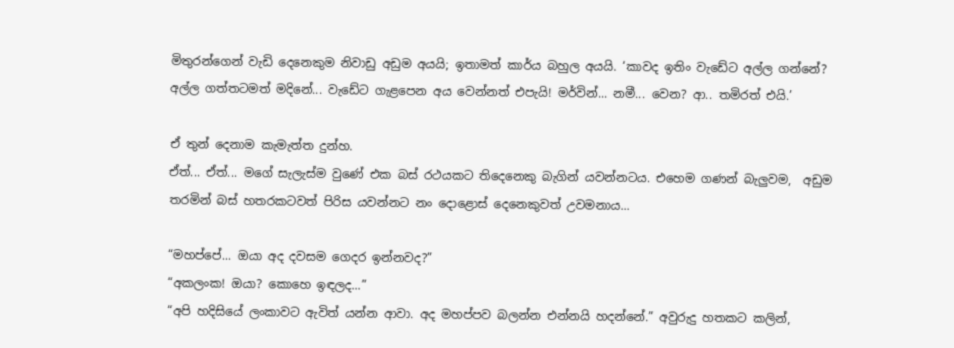මිතුරන්ගෙන් වැඩි දෙනෙකුම නිවාඩු අඩුම අයයි; ඉතාමත් කාර්ය බහුල අයයි. ‘කාවද ඉතිං වැඩේට අල්ල ගන්නේ? අල්ල ගත්තටමත් මදිනේ... වැඩේට ගැළපෙන අය වෙන්නත් එපැයි! මර්වින්... නමී... වෙන? ආ.. තමිරත් එයි.’

ඒ තුන් දෙනාම කැමැත්ත දුන්හ.
ඒත්... ඒත්... මගේ සැලැස්ම වුණේ එක බස් රථයකට තිදෙනෙකු බැගින් යවන්නටය. එහෙම ගණන් බැලුවම,  අඩුම තරමින් බස් හතරකටවත් පිරිස යවන්නට නං දොළොස් දෙනෙකුවත් උවමනාය...

“මහප්පේ... ඔයා අද දවසම ගෙදර ඉන්නවද?”
“අකලංක! ඔයා? කොහෙ ඉඳලද...”
“අපි හදිසියේ ලංකාවට ඇවිත් යන්න ආවා. අද මහප්පව බලන්න එන්නයි හදන්නේ.” අවුරුදු හතකට කලින්,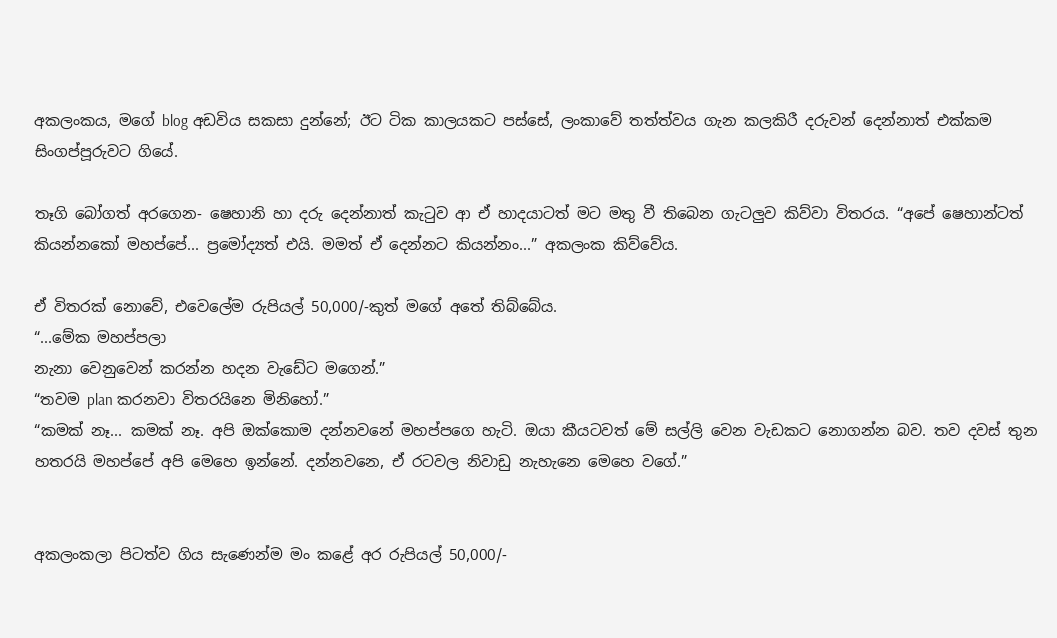අකලංකය, මගේ blog අඩවිය සකසා දුන්නේ; ඊට ටික කාලයකට පස්සේ, ලංකාවේ තත්ත්වය ගැන කලකිරී දරුවන් දෙන්නාත් එක්කම සිංගප්පූරුවට ගියේ.

තෑගි බෝගත් අරගෙන- ෂෙහානි හා දරු දෙන්නාත් කැටුව ආ ඒ හාදයාටත් මට මතු වී තිබෙන ගැටලුව කිව්වා විතරය. “අපේ ෂෙහාන්ටත් කියන්නකෝ මහප්පේ... ප්‍රමෝද්‍යත් එයි. මමත් ඒ දෙන්නට කියන්නං...” අකලංක කිව්වේය.

ඒ විතරක් නොවේ, එවෙලේම රුපියල් 50,000/-කුත් මගේ අතේ තිබ්බේය.
“...මේක මහප්පලා
නැනා වෙනුවෙන් කරන්න හදන වැඩේට මගෙන්.”
“තවම plan කරනවා විතරයිනෙ මිනිහෝ.”
“කමක් නෑ... කමක් නෑ. අපි ඔක්කොම දන්නවනේ මහප්පගෙ හැටි. ඔයා කීයටවත් මේ සල්ලි වෙන වැඩකට නොගන්න බව. තව දවස් තුන හතරයි මහප්පේ අපි මෙහෙ ඉන්නේ. දන්නවනෙ, ඒ රටවල නිවාඩු නැහැනෙ මෙහෙ වගේ.”


අකලංකලා පිටත්ව ගිය සැණෙන්ම මං කළේ අර රුපියල් 50,000/-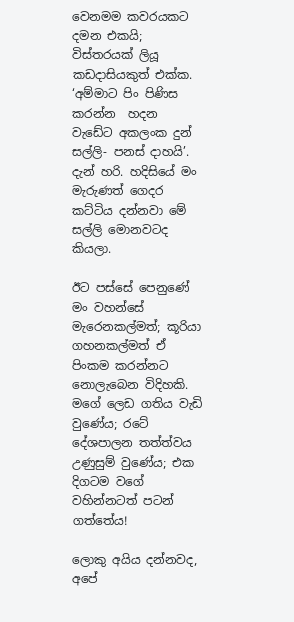වෙනමම කවරයකට දමන එකයි; විස්තරයක් ලියූ කඩදාසියකුත් එක්ක. ‘අම්මාට පිං පිණිස කරන්න  හදන වැඩේට අකලංක දුන් සල්ලි- පනස් දාහයි’.
දැන් හරි. හදිසියේ මං මැරුණත් ගෙදර කට්ටිය දන්නවා මේ සල්ලි මොනවටද කියලා.

ඊට පස්සේ පෙනුණේ මං වහන්සේ මැරෙනකල්මත්; කූරියා ගහනකල්මත් ඒ පිංකම කරන්නට  නොලැබෙන විදිහකි. මගේ ලෙඩ ගතිය වැඩි වුණේය; රටේ දේශපාලන තත්ත්වය උණුසුම් වුණේය; එක දිගටම වගේ වහින්නටත් පටන් ගත්තේය!

ලොකු අයිය දන්නවද, අපේ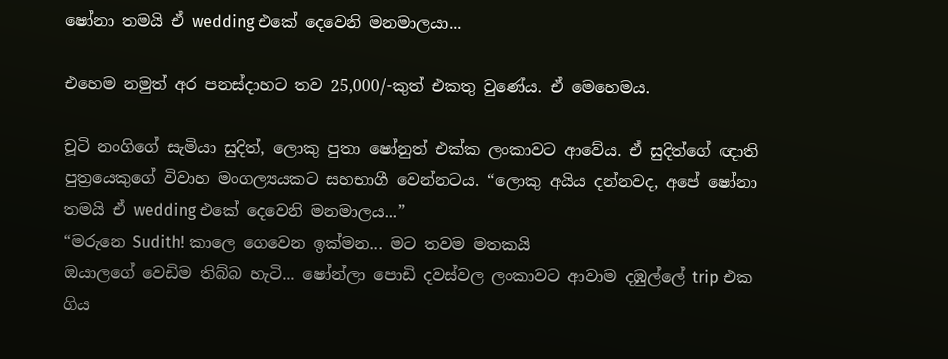ෂෝනා තමයි ඒ wedding එකේ දෙවෙනි මනමාලයා...

එහෙම නමුත් අර පනස්දාහට තව 25,000/-කුත් එකතු වුණේය. ඒ මෙහෙමය.

චූටි නංගිගේ සැමියා සුදිත්, ලොකු පුතා ෂෝනුත් එක්ක ලංකාවට ආවේය. ඒ සුදිත්ගේ ඥාති පුත්‍රයෙකුගේ විවාහ මංගල්‍යයකට සහභාගී වෙන්නටය. “ලොකු අයිය දන්නවද, අපේ ෂෝනා තමයි ඒ wedding එකේ දෙවෙනි මනමාලය...”
“මරුනෙ Sudith! කාලෙ ගෙවෙන ඉක්මන... මට තවම මතකයි
ඔයාලගේ වෙඩිම තිබ්බ හැටි... ෂෝන්ලා පොඩි දවස්වල ලංකාවට ආවාම දඹුල්ලේ trip එක ගිය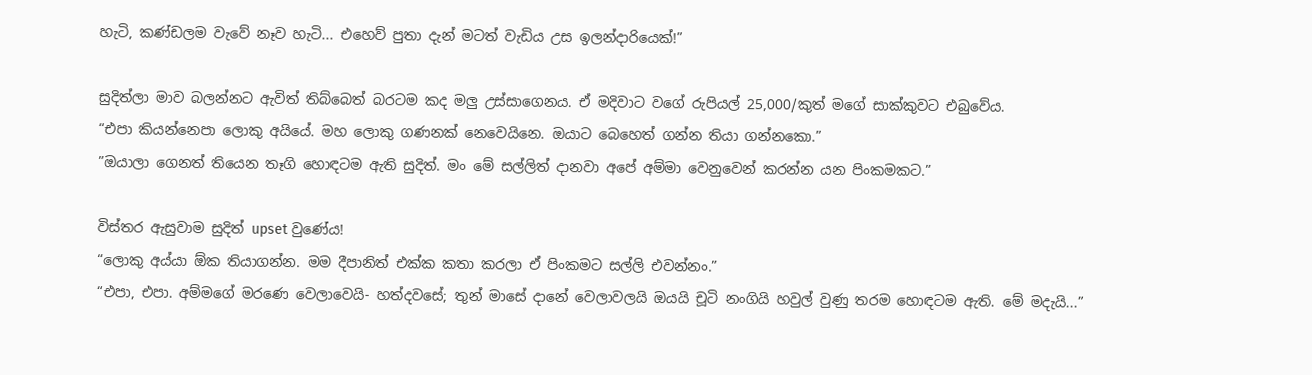හැටි, කණ්ඩලම වැවේ නෑව හැටි... එහෙව් පුතා දැන් මටත් වැඩිය උස ඉලන්දාරියෙක්!”

සුදිත්ලා මාව බලන්නට ඇවිත් තිබ්බෙත් බරටම කද මලු උස්සාගෙනය. ඒ මදිවාට වගේ රුපියල් 25,000/කුත් මගේ සාක්කුවට එබුවේය.
“එපා කියන්නෙපා ලොකු අයියේ. මහ ලොකු ගණනක් නෙවෙයිනෙ. ඔයාට බෙහෙත් ගන්න තියා ගන්නකො.”
”ඔයාලා ගෙනත් තියෙන තෑගි හොඳටම ඇති සුදිත්. මං මේ සල්ලිත් දානවා අපේ අම්මා වෙනුවෙන් කරන්න යන පිංකමකට.”

විස්තර ඇසුවාම සුදිත් upset වුණේය!
“ලොකු අය්යා ඕක තියාගන්න. මම දීපානිත් එක්ක කතා කරලා ඒ පිංකමට සල්ලි එවන්නං.”
“එපා, එපා. අම්මගේ මරණෙ වෙලාවෙයි- හත්දවසේ; තුන් මාසේ දානේ වෙලාවලයි ඔයයි චූටි නංගියි හවුල් වුණු තරම හොඳටම ඇති. මේ මදැයි...”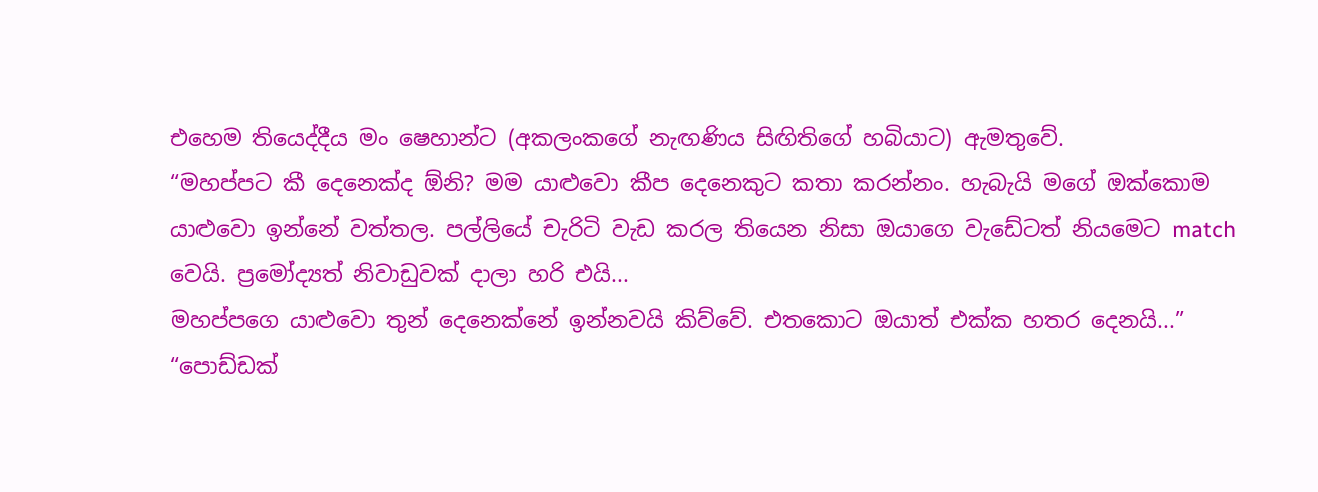එහෙම තියෙද්දීය මං ෂෙහාන්ට (අකලංකගේ නැඟණිය සිඟිතිගේ හබියාට) ඇමතුවේ.
“මහප්පට කී දෙනෙක්ද ඕනි? මම යාළුවො කීප දෙනෙකුට කතා කරන්නං. හැබැයි මගේ ඔක්කොම යාළුවො ඉන්නේ වත්තල. පල්ලියේ චැරිටි වැඩ කරල තියෙන නිසා ඔයාගෙ වැඩේටත් නියමෙට match වෙයි. ප්‍රමෝද්‍යත් නිවාඩුවක් දාලා හරි එයි...
මහප්පගෙ යාළුවො තුන් දෙනෙක්නේ ඉන්නවයි කිව්වේ. එතකොට ඔයාත් එක්ක හතර දෙනයි...”
“පොඩ්ඩක්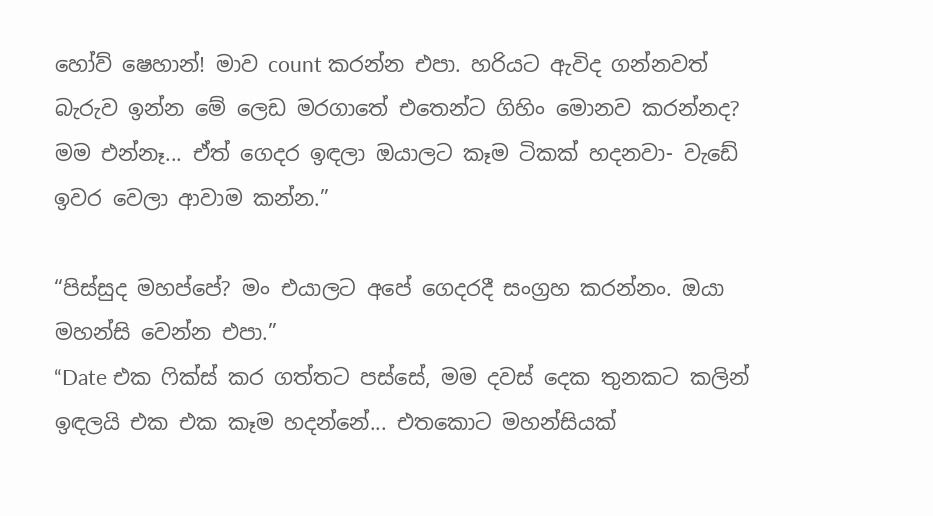හෝව් ෂෙහාන්! මාව count කරන්න එපා. හරියට ඇවිද ගන්නවත් බැරුව ඉන්න මේ ලෙඩ මරගාතේ එතෙන්ට ගිහිං මොනව කරන්නද? මම එන්නෑ... ඒත් ගෙදර ඉඳලා ඔයාලට කෑම ටිකක් හදනවා- වැඩේ ඉවර වෙලා ආවාම කන්න.”

“පිස්සුද මහප්පේ? මං එයාලට අපේ ගෙදරදී සංග්‍රහ කරන්නං. ඔයා මහන්සි වෙන්න එපා.”
“Date එක ෆික්ස් කර ගත්තට පස්සේ, මම දවස් දෙක තුනකට කලින් ඉඳලයි එක එක කෑම හදන්නේ... එතකොට මහන්සියක්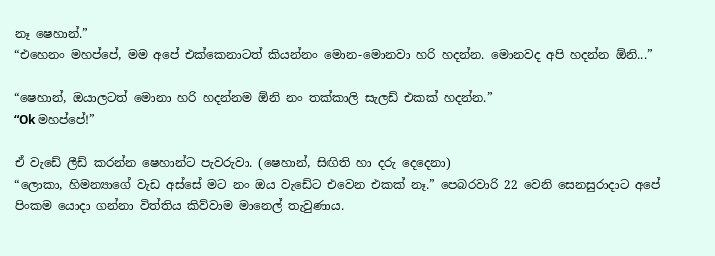නෑ ෂෙහාන්.”
“එහෙනං මහප්පේ, මම අපේ එක්කෙනාටත් කියන්නං මොන-මොනවා හරි හදන්න. මොනවද අපි හදන්න ඕනි...”

“ෂෙහාන්, ඔයාලටත් මොනා හරි හදන්නම ඕනි නං තක්කාලි සැලඩ් එකක් හදන්න.”
“Ok මහප්පේ!”

ඒ වැඩේ ලීඩ් කරන්න ෂෙහාන්ට පැවරුවා. (ෂෙහාන්, සිඟිති හා දරු දෙදෙනා)
“ලොකා, හිමන්‍යාගේ වැඩ අස්සේ මට නං ඔය වැඩේට එවෙන එකක් නෑ.” පෙබරවාරි 22 වෙනි සෙනසුරාදාට අපේ පිංකම යොදා ගන්නා විත්තිය කිව්වාම මානෙල් තැවුණාය.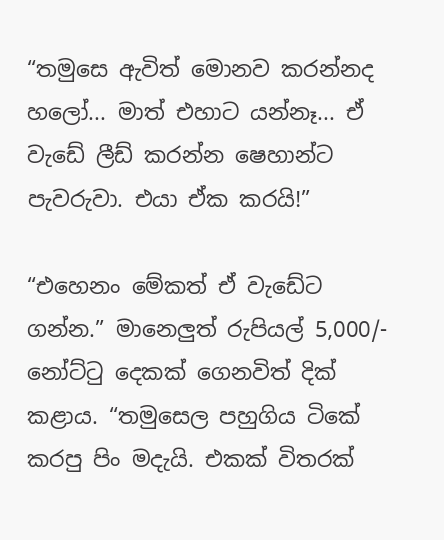“තමුසෙ ඇවිත් මොනව කරන්නද හලෝ... මාත් එහාට යන්නෑ... ඒ වැඩේ ලීඩ් කරන්න ෂෙහාන්ට පැවරුවා. එයා ඒක කරයි!”

“එහෙනං මේකත් ඒ වැඩේට ගන්න.” මානෙලුත් රුපියල් 5,000/- නෝට්ටු දෙකක් ගෙනවිත් දික් කළාය. “තමුසෙල පහුගිය ටිකේ කරපු පිං මදැයි. එකක් විතරක්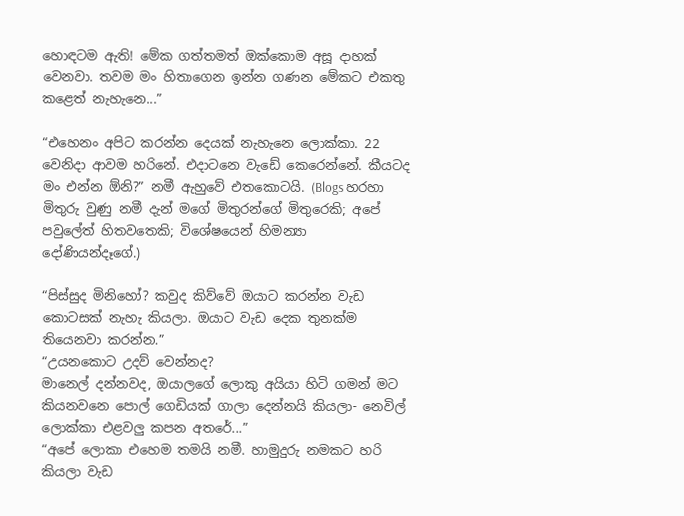හොඳටම ඇති! මේක ගත්තමත් ඔක්කොම අසූ දාහක් වෙනවා. තවම මං හිතාගෙන ඉන්න ගණන මේකට එකතු කළෙත් නැහැනෙ...”

“එහෙනං අපිට කරන්න දෙයක් නැහැනෙ ලොක්කා. 22 වෙනිදා ආවම හරිනේ. එදාටනෙ වැඩේ කෙරෙන්නේ. කීයටද මං එන්න ඕනි?” නමී ඇහුවේ එතකොටයි. (Blogs හරහා මිතුරු වුණු නමී දැන් මගේ මිතුරන්ගේ මිතුරෙකි; අපේ පවුලේත් හිතවතෙකි; විශේෂයෙන් හිමන්‍යා දෝණියන්දෑගේ.)

“පිස්සුද මිනිහෝ? කවුද කිව්වේ ඔයාට කරන්න වැඩ කොටසක් නැහැ කියලා. ඔයාට වැඩ දෙක තුනක්ම තියෙනවා කරන්න.”
“උයනකොට උදව් වෙන්නද?
මානෙල් දන්නවද, ඔයාලගේ ලොකු අයියා හිටි ගමන් මට කියනවනෙ පොල් ගෙඩියක් ගාලා දෙන්නයි කියලා- නෙවිල් ලොක්කා එළවලු කපන අතරේ...”
“අපේ ලොකා එහෙම තමයි නමී. හාමුදුරු නමකට හරි කියලා වැඩ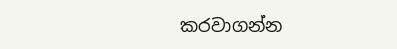කරවාගන්න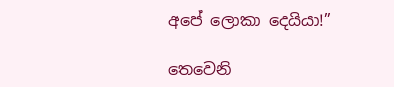අපේ ලොකා දෙයියා!”

තෙවෙනි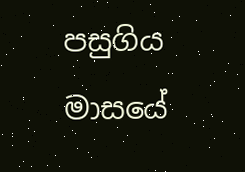පසුගිය මාසයේ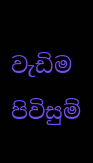වැඩිම පිවිසුම්